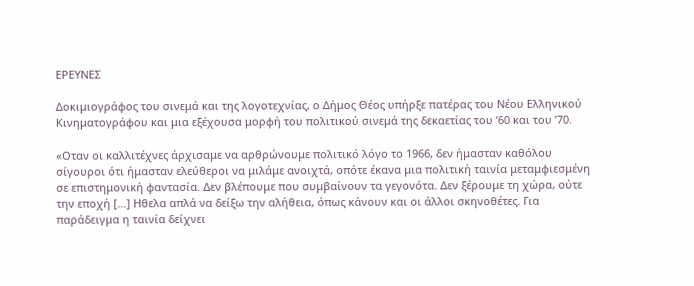ΕΡΕΥΝΕΣ

Δοκιμιογράφος του σινεμά και της λογοτεχνίας, ο Δήμος Θέος υπήρξε πατέρας του Νέου Ελληνικού Κινηματογράφου και μια εξέχουσα μορφή του πολιτικού σινεμά της δεκαετίας του ’60 και του ’70.

«Οταν οι καλλιτέχνες άρχισαμε να αρθρώνουμε πολιτικό λόγο το 1966, δεν ήμασταν καθόλου σίγουροι ότι ήμασταν ελεύθεροι να μιλάμε ανοιχτά, οπότε έκανα μια πολιτική ταινία μεταμφιεσμένη σε επιστημονική φαντασία. Δεν βλέπουμε που συμβαίνουν τα γεγονότα. Δεν ξέρουμε τη χώρα, ούτε την εποχή […] Ηθελα απλά να δείξω την αλήθεια, όπως κάνουν και οι άλλοι σκηνοθέτες. Για παράδειγμα η ταινία δείχνει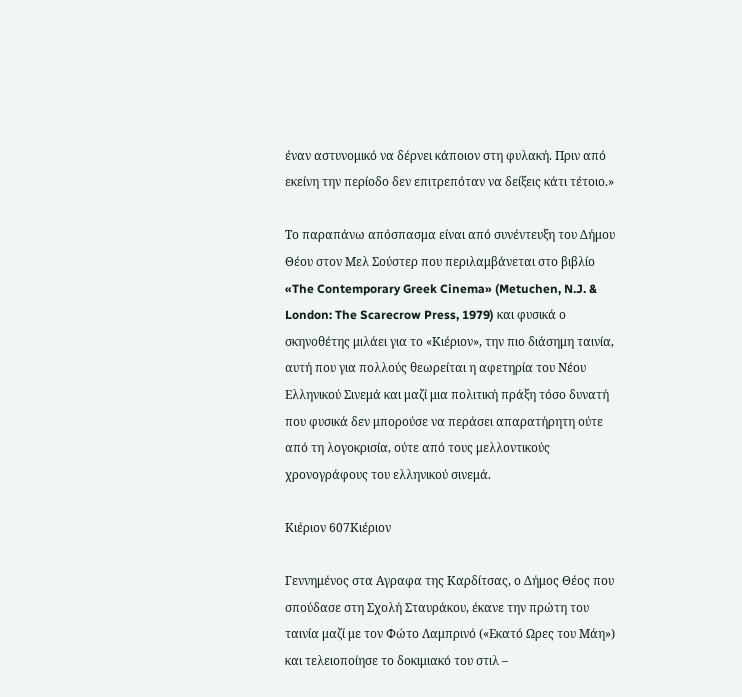έναν αστυνομικό να δέρνει κάποιον στη φυλακή. Πριν από εκείνη την περίοδο δεν επιτρεπόταν να δείξεις κάτι τέτοιο.»

Το παραπάνω απόσπασμα είναι από συνέντευξη του Δήμου Θέου στον Μελ Σούστερ που περιλαμβάνεται στο βιβλίο «The Contemporary Greek Cinema» (Metuchen, N.J. & London: The Scarecrow Press, 1979) και φυσικά ο σκηνοθέτης μιλάει για το «Κιέριον», την πιο διάσημη ταινία, αυτή που για πολλούς θεωρείται η αφετηρία του Νέου Ελληνικού Σινεμά και μαζί μια πολιτική πράξη τόσο δυνατή που φυσικά δεν μπορούσε να περάσει απαρατήρητη ούτε από τη λογοκρισία, ούτε από τους μελλοντικούς χρονογράφους του ελληνικού σινεμά.

Κιέριον 607Κιέριον

Γεννημένος στα Αγραφα της Καρδίτσας, ο Δήμος Θέος που σπούδασε στη Σχολή Σταυράκου, έκανε την πρώτη του ταινία μαζί με τον Φώτο Λαμπρινό («Εκατό Ωρες του Μάη») και τελειοποίησε το δοκιμιακό του στιλ –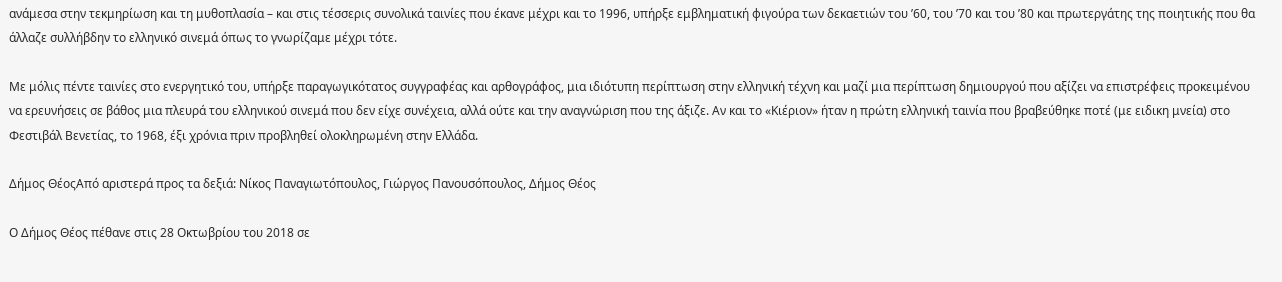ανάμεσα στην τεκμηρίωση και τη μυθοπλασία – και στις τέσσερις συνολικά ταινίες που έκανε μέχρι και το 1996, υπήρξε εμβληματική φιγούρα των δεκαετιών του ’60, του ’70 και του ’80 και πρωτεργάτης της ποιητικής που θα άλλαζε συλλήβδην το ελληνικό σινεμά όπως το γνωρίζαμε μέχρι τότε.

Με μόλις πέντε ταινίες στο ενεργητικό του, υπήρξε παραγωγικότατος συγγραφέας και αρθογράφος, μια ιδιότυπη περίπτωση στην ελληνική τέχνη και μαζί μια περίπτωση δημιουργού που αξίζει να επιστρέφεις προκειμένου να ερευνήσεις σε βάθος μια πλευρά του ελληνικού σινεμά που δεν είχε συνέχεια, αλλά ούτε και την αναγνώριση που της άξιζε. Αν και το «Κιέριον» ήταν η πρώτη ελληνική ταινία που βραβεύθηκε ποτέ (με ειδικη μνεία) στο Φεστιβάλ Βενετίας, το 1968, έξι χρόνια πριν προβληθεί ολοκληρωμένη στην Ελλάδα.

Δήμος ΘέοςΑπό αριστερά προς τα δεξιά: Νίκος Παναγιωτόπουλος, Γιώργος Πανουσόπουλος, Δήμος Θέος

Ο Δήμος Θέος πέθανε στις 28 Οκτωβρίου του 2018 σε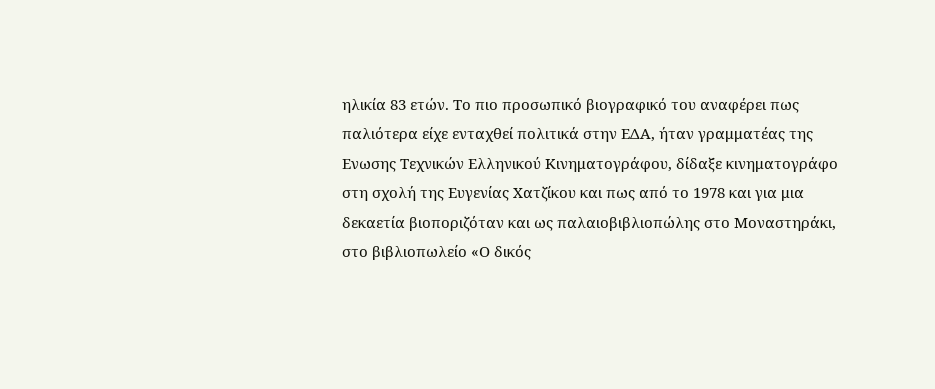ηλικία 83 ετών. Το πιο προσωπικό βιογραφικό του αναφέρει πως παλιότερα είχε ενταχθεί πολιτικά στην ΕΔΑ, ήταν γραμματέας της Ενωσης Τεχνικών Ελληνικού Κινηματογράφου, δίδαξε κινηματογράφο στη σχολή της Ευγενίας Χατζίκου και πως από το 1978 και για μια δεκαετία βιοποριζόταν και ως παλαιοβιβλιοπώλης στο Μοναστηράκι, στο βιβλιοπωλείο «Ο δικός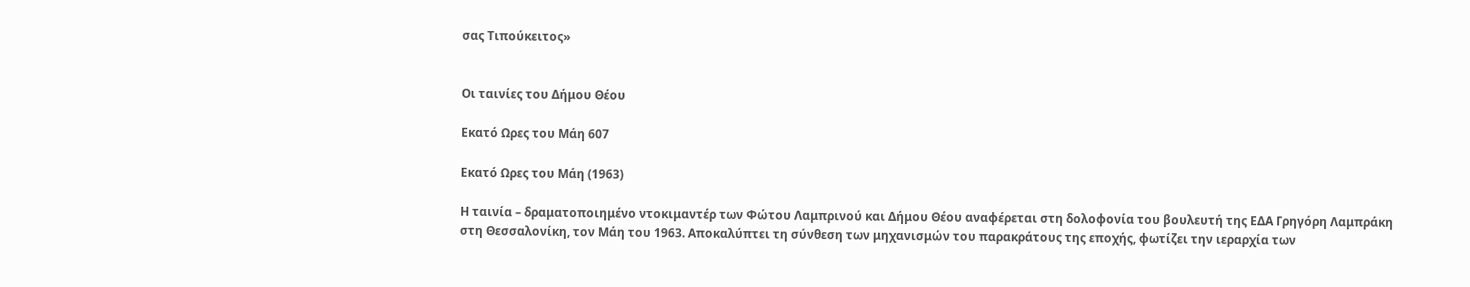σας Τιπούκειτος»


Οι ταινίες του Δήμου Θέου

Εκατό Ωρες του Μάη 607

Εκατό Ωρες του Μάη (1963)

Η ταινία – δραματοποιημένο ντοκιμαντέρ των Φώτου Λαμπρινού και Δήμου Θέου αναφέρεται στη δολοφονία του βουλευτή της ΕΔΑ Γρηγόρη Λαμπράκη στη Θεσσαλονίκη, τον Μάη του 1963. Αποκαλύπτει τη σύνθεση των μηχανισμών του παρακράτους της εποχής, φωτίζει την ιεραρχία των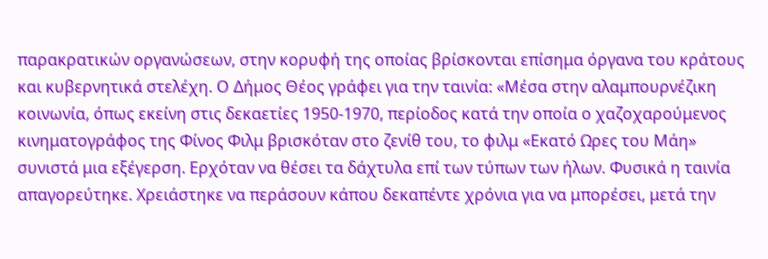παρακρατικών οργανώσεων, στην κορυφή της οποίας βρίσκονται επίσημα όργανα του κράτους και κυβερνητικά στελέχη. Ο Δήμος Θέος γράφει για την ταινία: «Μέσα στην αλαμπουρνέζικη κοινωνία, όπως εκείνη στις δεκαετίες 1950-1970, περίοδος κατά την οποία ο χαζοχαρούμενος κινηματογράφος της Φίνος Φιλμ βρισκόταν στο ζενίθ του, το φιλμ «Εκατό Ωρες του Μάη» συνιστά μια εξέγερση. Ερχόταν να θέσει τα δάχτυλα επί των τύπων των ήλων. Φυσικά η ταινία απαγορεύτηκε. Χρειάστηκε να περάσουν κάπου δεκαπέντε χρόνια για να μπορέσει, μετά την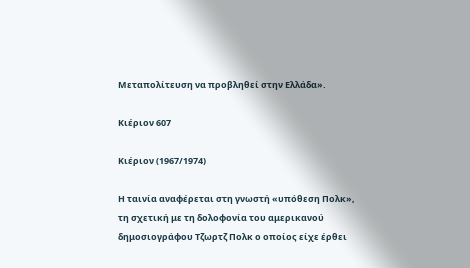Μεταπολίτευση να προβληθεί στην Ελλάδα».

Κιέριον 607

Κιέριον (1967/1974)

Η ταινία αναφέρεται στη γνωστή «υπόθεση Πολκ», τη σχετική με τη δολοφονία του αμερικανού δημοσιογράφου Τζωρτζ Πολκ ο οποίος είχε έρθει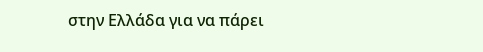στην Ελλάδα για να πάρει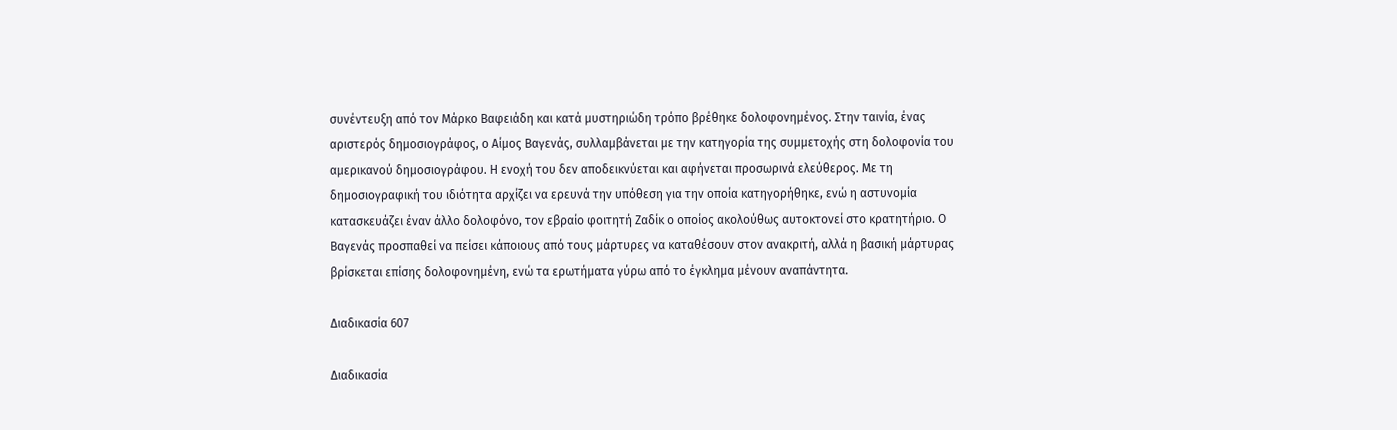συνέντευξη από τον Μάρκο Βαφειάδη και κατά μυστηριώδη τρόπο βρέθηκε δολοφονημένος. Στην ταινία, ένας αριστερός δημοσιογράφος, ο Αίμος Βαγενάς, συλλαμβάνεται με την κατηγορία της συμμετοχής στη δολοφονία του αμερικανού δημοσιογράφου. Η ενοχή του δεν αποδεικνύεται και αφήνεται προσωρινά ελεύθερος. Με τη δημοσιογραφική του ιδιότητα αρχίζει να ερευνά την υπόθεση για την οποία κατηγορήθηκε, ενώ η αστυνομία κατασκευάζει έναν άλλο δολοφόνο, τον εβραίο φοιτητή Ζαδίκ ο οποίος ακολούθως αυτοκτονεί στο κρατητήριο. Ο Βαγενάς προσπαθεί να πείσει κάποιους από τους μάρτυρες να καταθέσουν στον ανακριτή, αλλά η βασική μάρτυρας βρίσκεται επίσης δολοφονημένη, ενώ τα ερωτήματα γύρω από το έγκλημα μένουν αναπάντητα.

Διαδικασία 607

Διαδικασία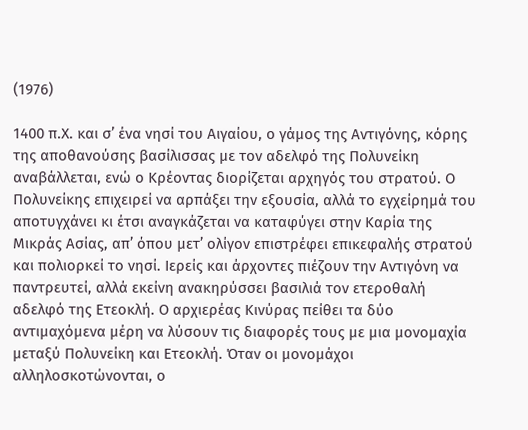(1976)

1400 π.Χ. και σ’ ένα νησί του Αιγαίου, ο γάμος της Αντιγόνης, κόρης της αποθανούσης βασίλισσας με τον αδελφό της Πολυνείκη αναβάλλεται, ενώ ο Κρέοντας διορίζεται αρχηγός του στρατού. Ο Πολυνείκης επιχειρεί να αρπάξει την εξουσία, αλλά το εγχείρημά του αποτυγχάνει κι έτσι αναγκάζεται να καταφύγει στην Καρία της Μικράς Ασίας, απ’ όπου μετ’ ολίγον επιστρέφει επικεφαλής στρατού και πολιορκεί το νησί. Ιερείς και άρχοντες πιέζουν την Αντιγόνη να παντρευτεί, αλλά εκείνη ανακηρύσσει βασιλιά τον ετεροθαλή αδελφό της Ετεοκλή. Ο αρχιερέας Κινύρας πείθει τα δύο αντιμαχόμενα μέρη να λύσουν τις διαφορές τους με μια μονομαχία μεταξύ Πολυνείκη και Ετεοκλή. Όταν οι μονομάχοι αλληλοσκοτώνονται, ο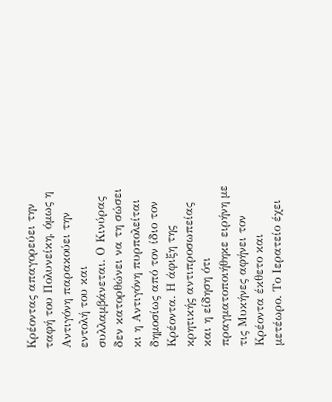Κρέοντας απαγορεύει την ταφή του Πολυνείκη, όμως η Αντιγόνη παρακούει την εντολή του και συλλαμβάνεται. Ο Κινύρας δεν κατορθώνει να τη σώσει κι η Αντιγόνη πυρπολείται δημοσίως από τον ίδιο τον Κρέοντα. Η άφιξη της κρητικής αντιπροσωπείας και η είδηση ότι πραγματοποιήθηκε ειρήνη με τις Μυκήνες αφήνει τον Κρέοντα έκθετο και μετέωρο. Το Ιερατείο έχει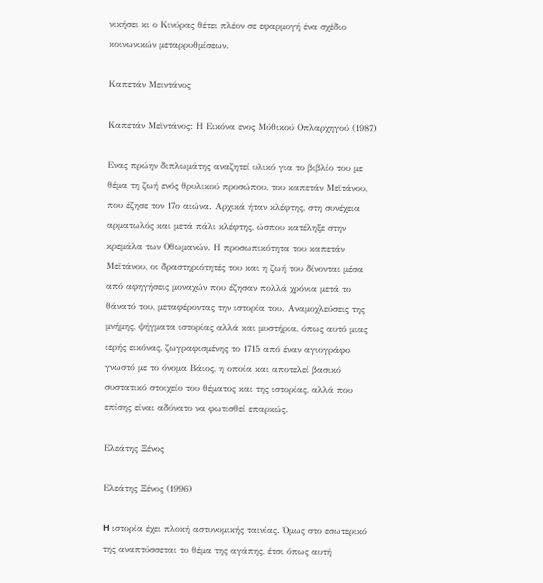νικήσει κι ο Κινύρας θέτει πλέον σε εφαρμογή ένα σχέδιο κοινωνικών μεταρρυθμίσεων.

Καπετάν Μειντάνος

Καπετάν Μεϊντάνος: Η Εικόνα ενος Μύθικού Οπλαρχηγού (1987)

Ενας πρώην διπλωμάτης αναζητεί υλικό για το βιβλίο του με θέμα τη ζωή ενός θρυλικού προσώπου, του καπετάν Μεϊτάνου, που έζησε τον 17ο αιώνα. Αρχικά ήταν κλέφτης, στη συνέχεια αρματωλός και μετά πάλι κλέφτης, ώσπου κατέληξε στην κρεμάλα των Οθωμανών. Η προσωπικότητα του καπετάν Μεϊτάνου, οι δραστηριότητές του και η ζωή του δίνονται μέσα από αφηγήσεις μοναχών που έζησαν πολλά χρόνια μετά το θάνατό του, μεταφέροντας την ιστορία του. Αναμοχλεύσεις της μνήμης, ψήγματα ιστορίας αλλά και μυστήρια, όπως αυτό μιας ιερής εικόνας, ζωγραφισμένης το 1715 από έναν αγιογράφο γνωστό με το όνομα Βάιος, η οποία και αποτελεί βασικό συστατικό στοιχείο του θέματος και της ιστορίας, αλλά που επίσης είναι αδύνατο να φωτισθεί επαρκώς.

Ελεάτης Ξένος

Ελεάτης Ξένος (1996)

H ιστορία έχει πλοκή αστυνομικής ταινίας. Όμως στο εσωτερικό της αναπτύσσεται το θέμα της αγάπης, έτσι όπως αυτή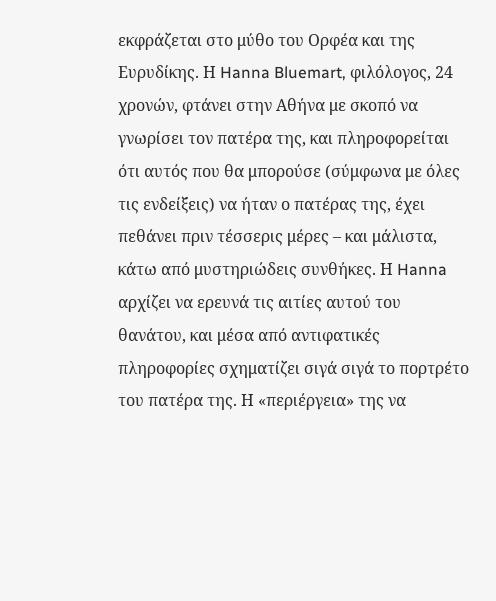εκφράζεται στο μύθο του Ορφέα και της Ευρυδίκης. Η Hanna Bluemart, φιλόλογος, 24 χρονών, φτάνει στην Αθήνα με σκοπό να γνωρίσει τον πατέρα της, και πληροφορείται ότι αυτός που θα μπορούσε (σύμφωνα με όλες τις ενδείξεις) να ήταν ο πατέρας της, έχει πεθάνει πριν τέσσερις μέρες – και μάλιστα, κάτω από μυστηριώδεις συνθήκες. Η Hanna αρχίζει να ερευνά τις αιτίες αυτού του θανάτου, και μέσα από αντιφατικές πληροφορίες σχηματίζει σιγά σιγά το πορτρέτο του πατέρα της. Η «περιέργεια» της να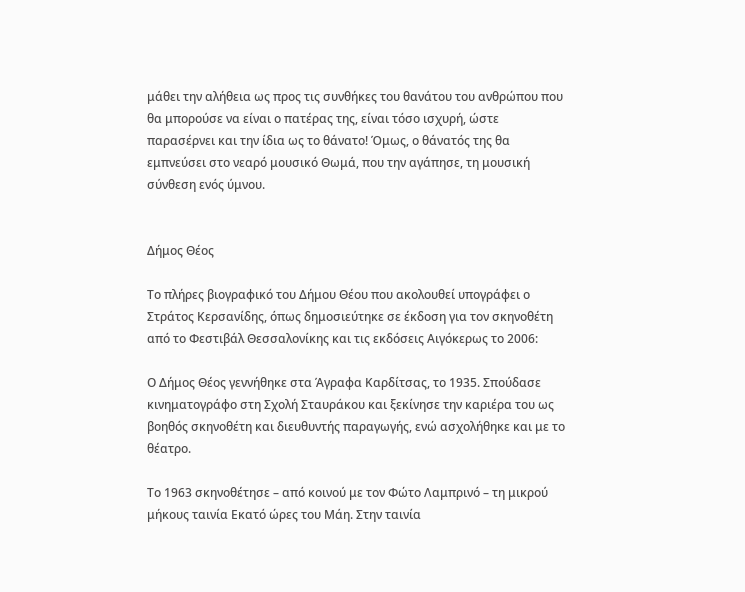μάθει την αλήθεια ως προς τις συνθήκες του θανάτου του ανθρώπου που θα μπορούσε να είναι ο πατέρας της, είναι τόσο ισχυρή, ώστε παρασέρνει και την ίδια ως το θάνατο! Όμως, ο θάνατός της θα εμπνεύσει στο νεαρό μουσικό Θωμά, που την αγάπησε, τη μουσική σύνθεση ενός ύμνου.


Δήμος Θέος

Το πλήρες βιογραφικό του Δήμου Θέου που ακολουθεί υπογράφει ο Στράτος Κερσανίδης, όπως δημοσιεύτηκε σε έκδοση για τον σκηνοθέτη από το Φεστιβάλ Θεσσαλονίκης και τις εκδόσεις Αιγόκερως το 2006:

Ο Δήμος Θέος γεννήθηκε στα Άγραφα Καρδίτσας, το 1935. Σπούδασε κινηματογράφο στη Σχολή Σταυράκου και ξεκίνησε την καριέρα του ως βοηθός σκηνοθέτη και διευθυντής παραγωγής, ενώ ασχολήθηκε και με το θέατρο.

Το 1963 σκηνοθέτησε – από κοινού με τον Φώτο Λαμπρινό – τη μικρού μήκους ταινία Εκατό ώρες του Μάη. Στην ταινία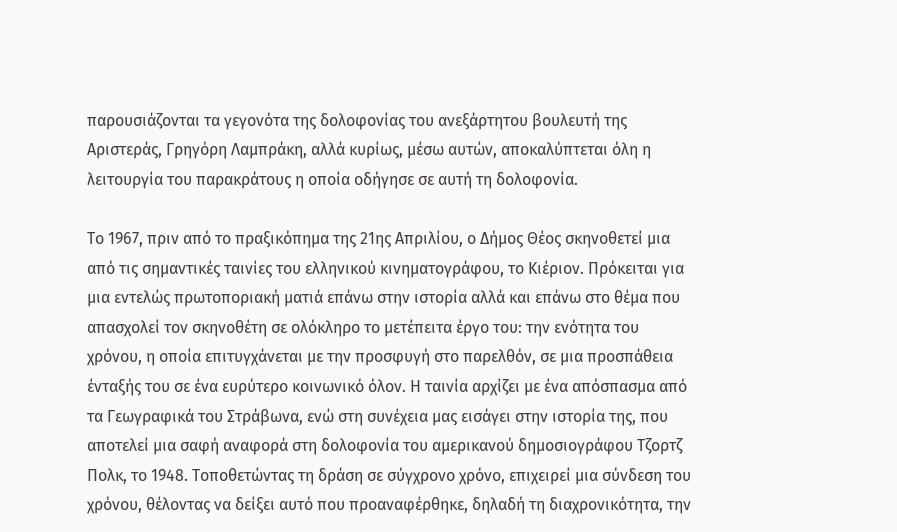παρουσιάζονται τα γεγονότα της δολοφονίας του ανεξάρτητου βουλευτή της Αριστεράς, Γρηγόρη Λαμπράκη, αλλά κυρίως, μέσω αυτών, αποκαλύπτεται όλη η λειτουργία του παρακράτους η οποία οδήγησε σε αυτή τη δολοφονία.

Το 1967, πριν από το πραξικόπημα της 21ης Απριλίου, ο Δήμος Θέος σκηνοθετεί μια από τις σημαντικές ταινίες του ελληνικού κινηματογράφου, το Κιέριον. Πρόκειται για μια εντελώς πρωτοποριακή ματιά επάνω στην ιστορία αλλά και επάνω στο θέμα που απασχολεί τον σκηνοθέτη σε ολόκληρο το μετέπειτα έργο του: την ενότητα του χρόνου, η οποία επιτυγχάνεται με την προσφυγή στο παρελθόν, σε μια προσπάθεια ένταξής του σε ένα ευρύτερο κοινωνικό όλον. Η ταινία αρχίζει με ένα απόσπασμα από τα Γεωγραφικά του Στράβωνα, ενώ στη συνέχεια μας εισάγει στην ιστορία της, που αποτελεί μια σαφή αναφορά στη δολοφονία του αμερικανού δημοσιογράφου Τζορτζ Πολκ, το 1948. Τοποθετώντας τη δράση σε σύγχρονο χρόνο, επιχειρεί μια σύνδεση του χρόνου, θέλοντας να δείξει αυτό που προαναφέρθηκε, δηλαδή τη διαχρονικότητα, την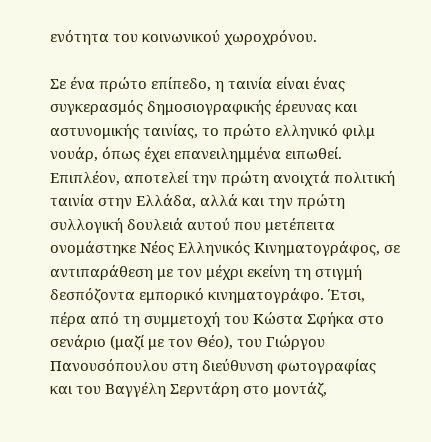ενότητα του κοινωνικού χωροχρόνου.

Σε ένα πρώτο επίπεδο, η ταινία είναι ένας συγκερασμός δημοσιογραφικής έρευνας και αστυνομικής ταινίας, το πρώτο ελληνικό φιλμ νουάρ, όπως έχει επανειλημμένα ειπωθεί. Επιπλέον, αποτελεί την πρώτη ανοιχτά πολιτική ταινία στην Ελλάδα, αλλά και την πρώτη συλλογική δουλειά αυτού που μετέπειτα ονομάστηκε Νέος Ελληνικός Κινηματογράφος, σε αντιπαράθεση με τον μέχρι εκείνη τη στιγμή δεσπόζοντα εμπορικό κινηματογράφο. Έτσι, πέρα από τη συμμετοχή του Κώστα Σφήκα στο σενάριο (μαζί με τον Θέο), του Γιώργου Πανουσόπουλου στη διεύθυνση φωτογραφίας και του Βαγγέλη Σερντάρη στο μοντάζ,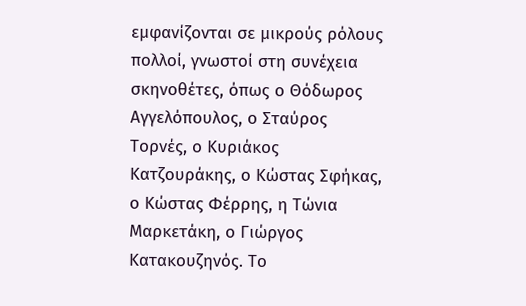εμφανίζονται σε μικρούς ρόλους πολλοί, γνωστοί στη συνέχεια σκηνοθέτες, όπως ο Θόδωρος Αγγελόπουλος, ο Σταύρος Τορνές, ο Κυριάκος Κατζουράκης, ο Κώστας Σφήκας, ο Κώστας Φέρρης, η Τώνια Μαρκετάκη, ο Γιώργος Κατακουζηνός. Το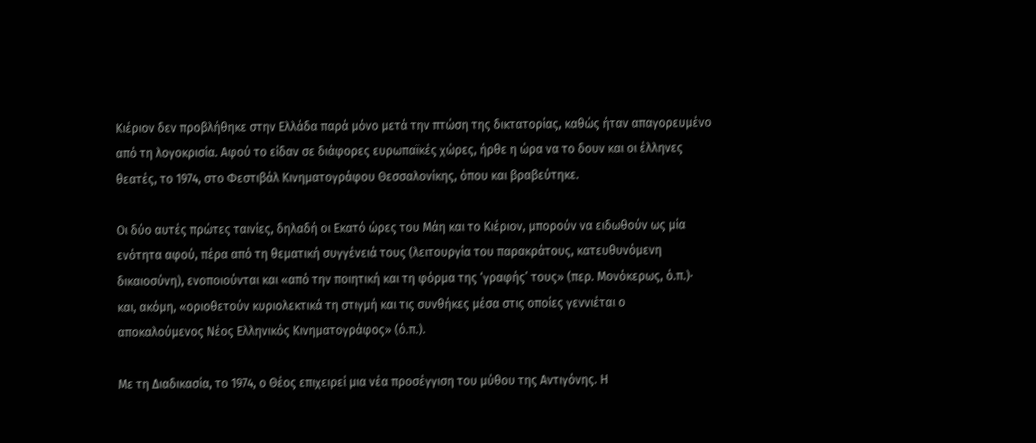Κιέριον δεν προβλήθηκε στην Ελλάδα παρά μόνο μετά την πτώση της δικτατορίας, καθώς ήταν απαγορευμένο από τη λογοκρισία. Αφού το είδαν σε διάφορες ευρωπαϊκές χώρες, ήρθε η ώρα να το δουν και οι έλληνες θεατές, το 1974, στο Φεστιβάλ Κινηματογράφου Θεσσαλονίκης, όπου και βραβεύτηκε.

Οι δύο αυτές πρώτες ταινίες, δηλαδή οι Εκατό ώρες του Μάη και το Κιέριον, μπορούν να ειδωθούν ως μία ενότητα αφού, πέρα από τη θεματική συγγένειά τους (λειτουργία του παρακράτους, κατευθυνόμενη δικαιοσύνη), ενοποιούνται και «από την ποιητική και τη φόρμα της ‘γραφής’ τους» (περ. Μονόκερως, ό.π.)· και, ακόμη, «οριοθετούν κυριολεκτικά τη στιγμή και τις συνθήκες μέσα στις οποίες γεννιέται ο αποκαλούμενος Νέος Ελληνικός Κινηματογράφος» (ό.π.).

Με τη Διαδικασία, το 1974, ο Θέος επιχειρεί μια νέα προσέγγιση του μύθου της Αντιγόνης. Η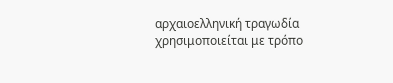αρχαιοελληνική τραγωδία χρησιμοποιείται με τρόπο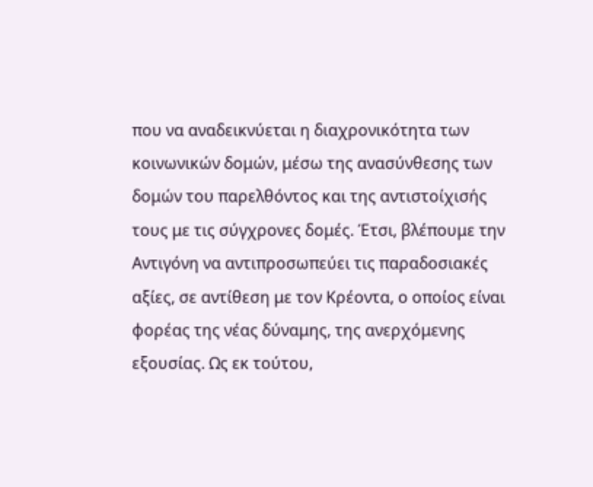που να αναδεικνύεται η διαχρονικότητα των κοινωνικών δομών, μέσω της ανασύνθεσης των δομών του παρελθόντος και της αντιστοίχισής τους με τις σύγχρονες δομές. Έτσι, βλέπουμε την Αντιγόνη να αντιπροσωπεύει τις παραδοσιακές αξίες, σε αντίθεση με τον Κρέοντα, ο οποίος είναι φορέας της νέας δύναμης, της ανερχόμενης εξουσίας. Ως εκ τούτου,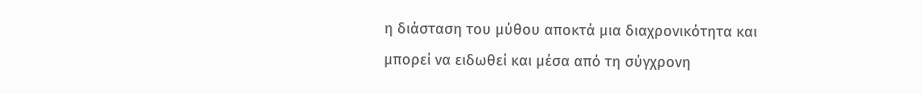η διάσταση του μύθου αποκτά μια διαχρονικότητα και μπορεί να ειδωθεί και μέσα από τη σύγχρονη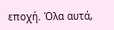εποχή. Όλα αυτά,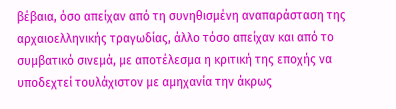βέβαια, όσο απείχαν από τη συνηθισμένη αναπαράσταση της αρχαιοελληνικής τραγωδίας, άλλο τόσο απείχαν και από το συμβατικό σινεμά, με αποτέλεσμα η κριτική της εποχής να υποδεχτεί τουλάχιστον με αμηχανία την άκρως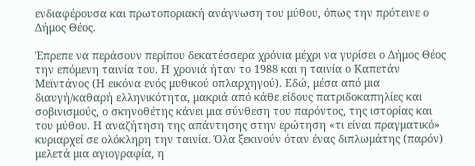ενδιαφέρουσα και πρωτοποριακή ανάγνωση του μύθου, όπως την πρότεινε ο Δήμος Θέος.

Έπρεπε να περάσουν περίπου δεκατέσσερα χρόνια μέχρι να γυρίσει ο Δήμος Θέος την επόμενη ταινία του. Η χρονιά ήταν το 1988 και η ταινία ο Καπετάν Μεϊντάνος (Η εικόνα ενός μυθικού οπλαρχηγού). Εδώ, μέσα από μια διαυγή/καθαρή ελληνικότητα, μακριά από κάθε είδους πατριδοκαπηλίες και σοβινισμούς, ο σκηνοθέτης κάνει μια σύνθεση του παρόντος, της ιστορίας και του μύθου. Η αναζήτηση της απάντησης στην ερώτηση «τι είναι πραγματικό» κυριαρχεί σε ολόκληρη την ταινία. Όλα ξεκινούν όταν ένας διπλωμάτης (παρόν) μελετά μια αγιογραφία, η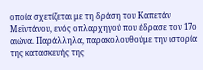οποία σχετίζεται με τη δράση του Καπετάν Μεϊντάνου, ενός οπλαρχηγού που έδρασε τον 17ο αιώνα. Παράλληλα, παρακολουθούμε την ιστορία της κατασκευής της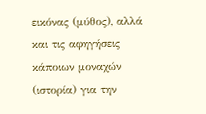εικόνας (μύθος), αλλά και τις αφηγήσεις κάποιων μοναχών (ιστορία) για την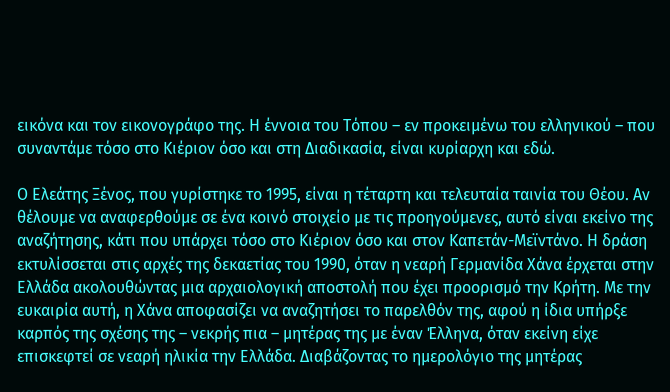εικόνα και τον εικονογράφο της. Η έννοια του Τόπου – εν προκειμένω του ελληνικού – που συναντάμε τόσο στο Κιέριον όσο και στη Διαδικασία, είναι κυρίαρχη και εδώ.

Ο Ελεάτης Ξένος, που γυρίστηκε το 1995, είναι η τέταρτη και τελευταία ταινία του Θέου. Αν θέλουμε να αναφερθούμε σε ένα κοινό στοιχείο με τις προηγούμενες, αυτό είναι εκείνο της αναζήτησης, κάτι που υπάρχει τόσο στο Κιέριον όσο και στον Καπετάν-Μεϊντάνο. Η δράση εκτυλίσσεται στις αρχές της δεκαετίας του 1990, όταν η νεαρή Γερμανίδα Χάνα έρχεται στην Ελλάδα ακολουθώντας μια αρχαιολογική αποστολή που έχει προορισμό την Κρήτη. Με την ευκαιρία αυτή, η Χάνα αποφασίζει να αναζητήσει το παρελθόν της, αφού η ίδια υπήρξε καρπός της σχέσης της – νεκρής πια – μητέρας της με έναν Έλληνα, όταν εκείνη είχε επισκεφτεί σε νεαρή ηλικία την Ελλάδα. Διαβάζοντας το ημερολόγιο της μητέρας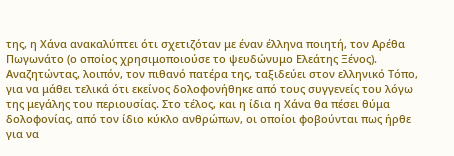της, η Χάνα ανακαλύπτει ότι σχετιζόταν με έναν έλληνα ποιητή, τον Αρέθα Πωγωνάτο (ο οποίος χρησιμοποιούσε το ψευδώνυμο Ελεάτης Ξένος). Αναζητώντας, λοιπόν, τον πιθανό πατέρα της, ταξιδεύει στον ελληνικό Τόπο, για να μάθει τελικά ότι εκείνος δολοφονήθηκε από τους συγγενείς του λόγω της μεγάλης του περιουσίας. Στο τέλος, και η ίδια η Χάνα θα πέσει θύμα δολοφονίας, από τον ίδιο κύκλο ανθρώπων, οι οποίοι φοβούνται πως ήρθε για να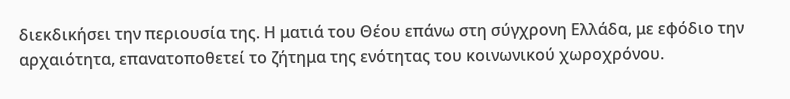διεκδικήσει την περιουσία της. Η ματιά του Θέου επάνω στη σύγχρονη Ελλάδα, με εφόδιο την αρχαιότητα, επανατοποθετεί το ζήτημα της ενότητας του κοινωνικού χωροχρόνου.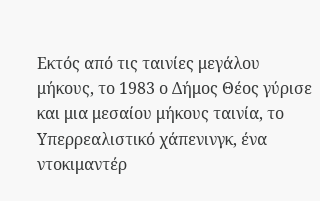Εκτός από τις ταινίες μεγάλου μήκους, το 1983 ο Δήμος Θέος γύρισε και μια μεσαίου μήκους ταινία, το Υπερρεαλιστικό χάπενινγκ, ένα ντοκιμαντέρ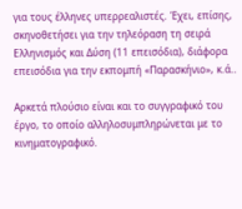για τους έλληνες υπερρεαλιστές. Έχει, επίσης, σκηνοθετήσει για την τηλεόραση τη σειρά Ελληνισμός και Δύση (11 επεισόδια), διάφορα επεισόδια για την εκπομπή «Παρασκήνιο», κ.ά..

Αρκετά πλούσιο είναι και το συγγραφικό του έργο, το οποίο αλληλοσυμπληρώνεται με το κινηματογραφικό.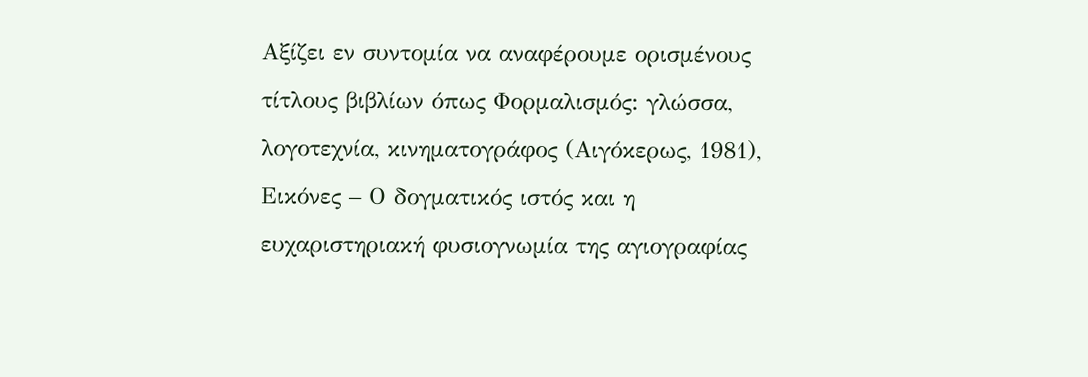Αξίζει εν συντομία να αναφέρουμε ορισμένους τίτλους βιβλίων όπως Φορμαλισμός: γλώσσα, λογοτεχνία, κινηματογράφος (Αιγόκερως, 1981), Εικόνες – Ο δογματικός ιστός και η ευχαριστηριακή φυσιογνωμία της αγιογραφίας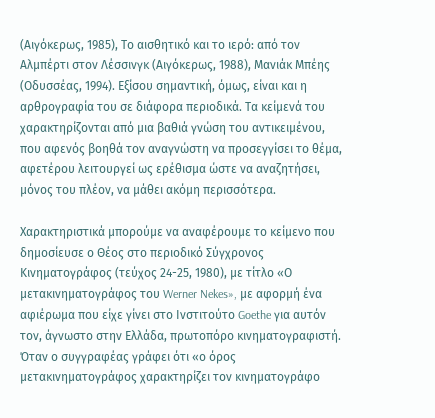(Αιγόκερως, 1985), Το αισθητικό και το ιερό: από τον Αλμπέρτι στον Λέσσινγκ (Αιγόκερως, 1988), Μανιάκ Μπέης (Οδυσσέας, 1994). Εξίσου σημαντική, όμως, είναι και η αρθρογραφία του σε διάφορα περιοδικά. Τα κείμενά του χαρακτηρίζονται από μια βαθιά γνώση του αντικειμένου, που αφενός βοηθά τον αναγνώστη να προσεγγίσει το θέμα, αφετέρου λειτουργεί ως ερέθισμα ώστε να αναζητήσει, μόνος του πλέον, να μάθει ακόμη περισσότερα.

Χαρακτηριστικά μπορούμε να αναφέρουμε το κείμενο που δημοσίευσε ο Θέος στο περιοδικό Σύγχρονος Κινηματογράφος (τεύχος 24-25, 1980), με τίτλο «Ο μετακινηματογράφος του Werner Nekes», με αφορμή ένα αφιέρωμα που είχε γίνει στο Ινστιτούτο Goethe για αυτόν τον, άγνωστο στην Ελλάδα, πρωτοπόρο κινηματογραφιστή. Όταν ο συγγραφέας γράφει ότι «ο όρος μετακινηματογράφος χαρακτηρίζει τον κινηματογράφο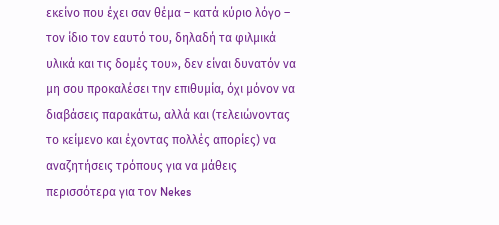εκείνο που έχει σαν θέμα – κατά κύριο λόγο – τον ίδιο τον εαυτό του, δηλαδή τα φιλμικά υλικά και τις δομές του», δεν είναι δυνατόν να μη σου προκαλέσει την επιθυμία, όχι μόνον να διαβάσεις παρακάτω, αλλά και (τελειώνοντας το κείμενο και έχοντας πολλές απορίες) να αναζητήσεις τρόπους για να μάθεις περισσότερα για τον Nekes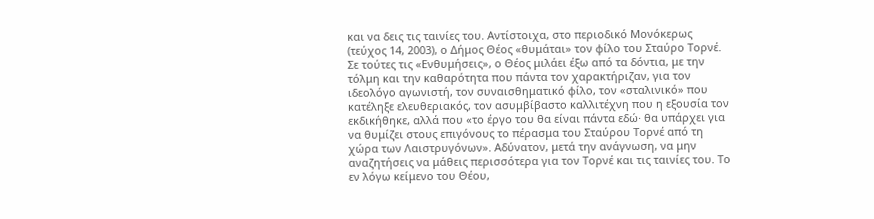και να δεις τις ταινίες του. Αντίστοιχα, στο περιοδικό Μονόκερως (τεύχος 14, 2003), ο Δήμος Θέος «θυμάται» τον φίλο του Σταύρο Τορνέ. Σε τούτες τις «Ενθυμήσεις», ο Θέος μιλάει έξω από τα δόντια, με την τόλμη και την καθαρότητα που πάντα τον χαρακτήριζαν, για τον ιδεολόγο αγωνιστή, τον συναισθηματικό φίλο, τον «σταλινικό» που κατέληξε ελευθεριακός, τον ασυμβίβαστο καλλιτέχνη που η εξουσία τον εκδικήθηκε, αλλά που «το έργο του θα είναι πάντα εδώ· θα υπάρχει για να θυμίζει στους επιγόνους το πέρασμα του Σταύρου Τορνέ από τη χώρα των Λαιστρυγόνων». Αδύνατον, μετά την ανάγνωση, να μην αναζητήσεις να μάθεις περισσότερα για τον Τορνέ και τις ταινίες του. Το εν λόγω κείμενο του Θέου,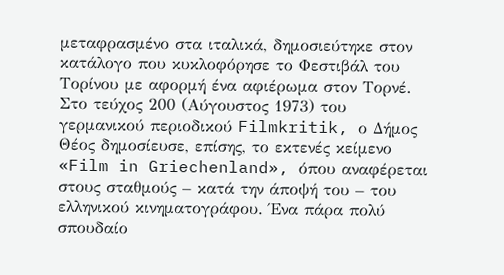μεταφρασμένο στα ιταλικά, δημοσιεύτηκε στον κατάλογο που κυκλοφόρησε το Φεστιβάλ του Τορίνου με αφορμή ένα αφιέρωμα στον Τορνέ. Στο τεύχος 200 (Αύγουστος 1973) του γερμανικού περιοδικού Filmkritik, ο Δήμος Θέος δημοσίευσε, επίσης, το εκτενές κείμενο «Film in Griechenland», όπου αναφέρεται στους σταθμούς – κατά την άποψή του – του ελληνικού κινηματογράφου. Ένα πάρα πολύ σπουδαίο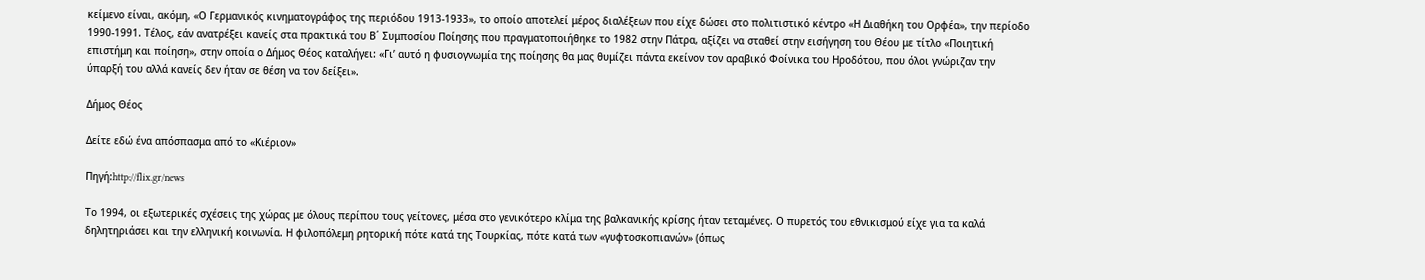κείμενο είναι, ακόμη, «Ο Γερμανικός κινηματογράφος της περιόδου 1913-1933», το οποίο αποτελεί μέρος διαλέξεων που είχε δώσει στο πολιτιστικό κέντρο «Η Διαθήκη του Ορφέα», την περίοδο 1990-1991. Τέλος, εάν ανατρέξει κανείς στα πρακτικά του Β΄ Συμποσίου Ποίησης που πραγματοποιήθηκε το 1982 στην Πάτρα, αξίζει να σταθεί στην εισήγηση του Θέου με τίτλο «Ποιητική επιστήμη και ποίηση», στην οποία ο Δήμος Θέος καταλήγει: «Γι’ αυτό η φυσιογνωμία της ποίησης θα μας θυμίζει πάντα εκείνον τον αραβικό Φοίνικα του Ηροδότου, που όλοι γνώριζαν την ύπαρξή του αλλά κανείς δεν ήταν σε θέση να τον δείξει».

Δήμος Θέος

Δείτε εδώ ένα απόσπασμα από το «Κιέριον»

Πηγή:http://flix.gr/news

Το 1994, οι εξωτερικές σχέσεις της χώρας με όλους περίπου τους γείτονες, μέσα στο γενικότερο κλίμα της βαλκανικής κρίσης ήταν τεταμένες. Ο πυρετός του εθνικισμού είχε για τα καλά δηλητηριάσει και την ελληνική κοινωνία. Η φιλοπόλεμη ρητορική πότε κατά της Τουρκίας, πότε κατά των «γυφτοσκοπιανών» (όπως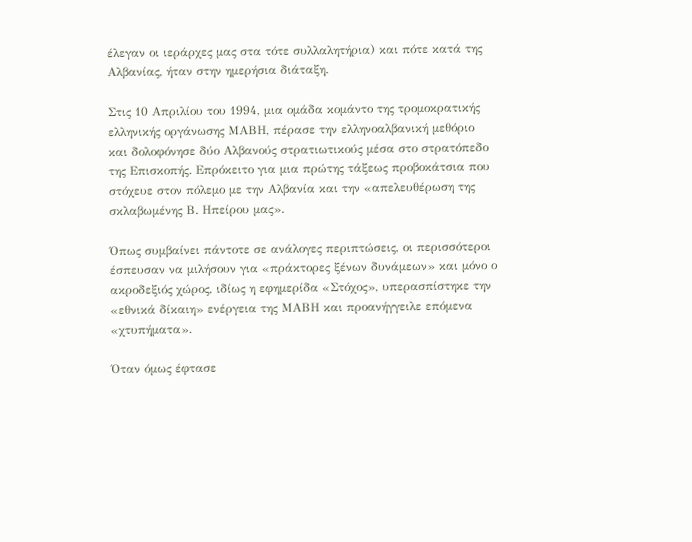έλεγαν οι ιεράρχες μας στα τότε συλλαλητήρια) και πότε κατά της Αλβανίας, ήταν στην ημερήσια διάταξη.

Στις 10 Απριλίου του 1994, μια ομάδα κομάντο της τρομοκρατικής ελληνικής οργάνωσης ΜΑΒΗ, πέρασε την ελληνοαλβανική μεθόριο και δολοφόνησε δύο Αλβανούς στρατιωτικούς μέσα στο στρατόπεδο της Επισκοπής. Επρόκειτο για μια πρώτης τάξεως προβοκάτσια που στόχευε στον πόλεμο με την Αλβανία και την «απελευθέρωση της σκλαβωμένης Β. Ηπείρου μας».

Όπως συμβαίνει πάντοτε σε ανάλογες περιπτώσεις, οι περισσότεροι έσπευσαν να μιλήσουν για «πράκτορες ξένων δυνάμεων» και μόνο ο ακροδεξιός χώρος, ιδίως η εφημερίδα «Στόχος», υπερασπίστηκε την «εθνικά δίκαιη» ενέργεια της ΜΑΒΗ και προανήγγειλε επόμενα «χτυπήματα».

Όταν όμως έφτασε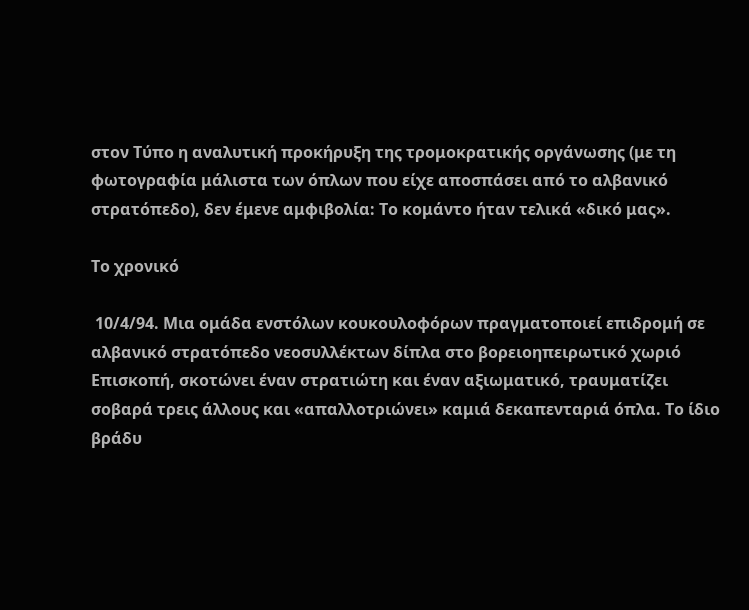στον Τύπο η αναλυτική προκήρυξη της τρομοκρατικής οργάνωσης (με τη φωτογραφία μάλιστα των όπλων που είχε αποσπάσει από το αλβανικό στρατόπεδο), δεν έμενε αμφιβολία: Το κομάντο ήταν τελικά «δικό μας».

Το χρονικό

 10/4/94. Μια ομάδα ενστόλων κουκουλοφόρων πραγματοποιεί επιδρομή σε αλβανικό στρατόπεδο νεοσυλλέκτων δίπλα στο βορειοηπειρωτικό χωριό Επισκοπή, σκοτώνει έναν στρατιώτη και έναν αξιωματικό, τραυματίζει σοβαρά τρεις άλλους και «απαλλοτριώνει» καμιά δεκαπενταριά όπλα. Το ίδιο βράδυ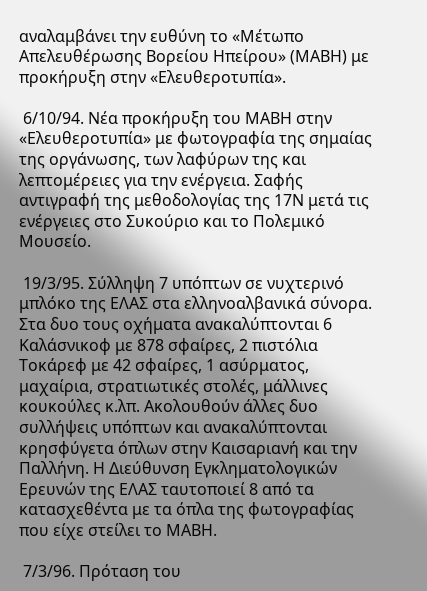αναλαμβάνει την ευθύνη το «Μέτωπο Απελευθέρωσης Βορείου Ηπείρου» (ΜΑΒΗ) με προκήρυξη στην «Ελευθεροτυπία».

 6/10/94. Νέα προκήρυξη του ΜΑΒΗ στην «Ελευθεροτυπία» με φωτογραφία της σημαίας της οργάνωσης, των λαφύρων της και λεπτομέρειες για την ενέργεια. Σαφής αντιγραφή της μεθοδολογίας της 17Ν μετά τις ενέργειες στο Συκούριο και το Πολεμικό Μουσείο.

 19/3/95. Σύλληψη 7 υπόπτων σε νυχτερινό μπλόκο της ΕΛΑΣ στα ελληνοαλβανικά σύνορα. Στα δυο τους οχήματα ανακαλύπτονται 6 Καλάσνικοφ με 878 σφαίρες, 2 πιστόλια Τοκάρεφ με 42 σφαίρες, 1 ασύρματος, μαχαίρια, στρατιωτικές στολές, μάλλινες κουκούλες κ.λπ. Ακολουθούν άλλες δυο συλλήψεις υπόπτων και ανακαλύπτονται κρησφύγετα όπλων στην Καισαριανή και την Παλλήνη. Η Διεύθυνση Εγκληματολογικών Ερευνών της ΕΛΑΣ ταυτοποιεί 8 από τα κατασχεθέντα με τα όπλα της φωτογραφίας που είχε στείλει το ΜΑΒΗ.

 7/3/96. Πρόταση του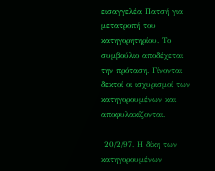εισαγγελέα Πατσή για μετατροπή του κατηγορητηρίου. Το συμβούλιο αποδέχεται την πρόταση. Γίνονται δεκτοί οι ισχυρισμοί των κατηγορουμένων και αποφυλακίζονται.

 20/2/97. Η δίκη των κατηγορουμένων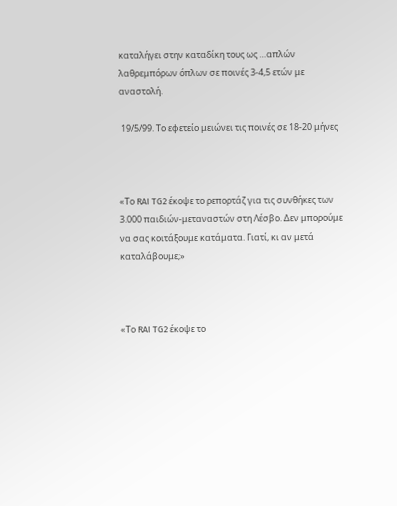καταλήγει στην καταδίκη τους ως …απλών λαθρεμπόρων όπλων σε ποινές 3-4,5 ετών με αναστολή.

 19/5/99. Το εφετείο μειώνει τις ποινές σε 18-20 μήνες



«Το RAI TG2 έκοψε το ρεπορτάζ για τις συνθήκες των 3.000 παιδιών-μεταναστών στη Λέσβο. Δεν μπορούμε να σας κοιτάξουμε κατάματα. Γιατί, κι αν μετά καταλάβουμε;»



«Το RAI TG2 έκοψε το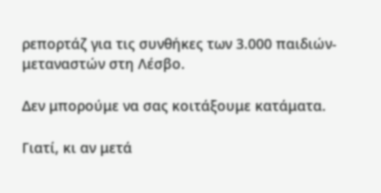ρεπορτάζ για τις συνθήκες των 3.000 παιδιών-μεταναστών στη Λέσβο.

Δεν μπορούμε να σας κοιτάξουμε κατάματα.

Γιατί, κι αν μετά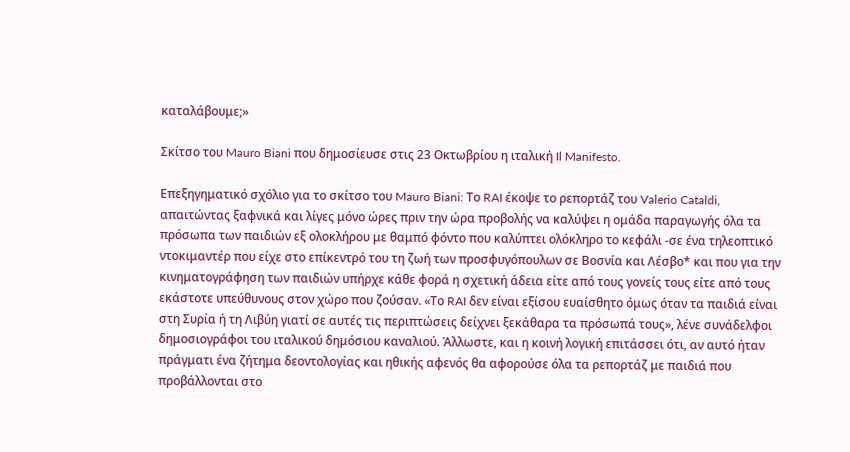καταλάβουμε;»

Σκίτσο του Mauro Biani που δημοσίευσε στις 23 Οκτωβρίου η ιταλική Il Manifesto.

Επεξηγηματικό σχόλιο για το σκίτσο του Mauro Biani: Το RAI έκοψε το ρεπορτάζ του Valerio Cataldi, απαιτώντας ξαφνικά και λίγες μόνο ώρες πριν την ώρα προβολής να καλύψει η ομάδα παραγωγής όλα τα πρόσωπα των παιδιών εξ ολοκλήρου με θαμπό φόντο που καλύπτει ολόκληρο το κεφάλι -σε ένα τηλεοπτικό ντοκιμαντέρ που είχε στο επίκεντρό του τη ζωή των προσφυγόπουλων σε Βοσνία και Λέσβο* και που για την κινηματογράφηση των παιδιών υπήρχε κάθε φορά η σχετική άδεια είτε από τους γονείς τους είτε από τους εκάστοτε υπεύθυνους στον χώρο που ζούσαν. «Το RAI δεν είναι εξίσου ευαίσθητο όμως όταν τα παιδιά είναι στη Συρία ή τη Λιβύη γιατί σε αυτές τις περιπτώσεις δείχνει ξεκάθαρα τα πρόσωπά τους», λένε συνάδελφοι δημοσιογράφοι του ιταλικού δημόσιου καναλιού. Άλλωστε, και η κοινή λογική επιτάσσει ότι, αν αυτό ήταν πράγματι ένα ζήτημα δεοντολογίας και ηθικής αφενός θα αφορούσε όλα τα ρεπορτάζ με παιδιά που προβάλλονται στο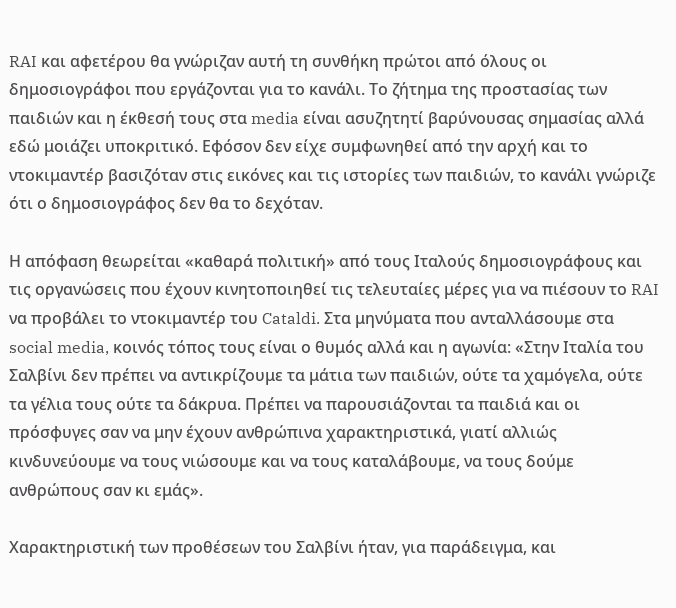RAI και αφετέρου θα γνώριζαν αυτή τη συνθήκη πρώτοι από όλους οι δημοσιογράφοι που εργάζονται για το κανάλι. Το ζήτημα της προστασίας των παιδιών και η έκθεσή τους στα media είναι ασυζητητί βαρύνουσας σημασίας αλλά εδώ μοιάζει υποκριτικό. Εφόσον δεν είχε συμφωνηθεί από την αρχή και το ντοκιμαντέρ βασιζόταν στις εικόνες και τις ιστορίες των παιδιών, το κανάλι γνώριζε ότι ο δημοσιογράφος δεν θα το δεχόταν.

Η απόφαση θεωρείται «καθαρά πολιτική» από τους Ιταλούς δημοσιογράφους και τις οργανώσεις που έχουν κινητοποιηθεί τις τελευταίες μέρες για να πιέσουν το RAI να προβάλει το ντοκιμαντέρ του Cataldi. Στα μηνύματα που ανταλλάσουμε στα social media, κοινός τόπος τους είναι ο θυμός αλλά και η αγωνία: «Στην Ιταλία του Σαλβίνι δεν πρέπει να αντικρίζουμε τα μάτια των παιδιών, ούτε τα χαμόγελα, ούτε τα γέλια τους ούτε τα δάκρυα. Πρέπει να παρουσιάζονται τα παιδιά και οι πρόσφυγες σαν να μην έχουν ανθρώπινα χαρακτηριστικά, γιατί αλλιώς κινδυνεύουμε να τους νιώσουμε και να τους καταλάβουμε, να τους δούμε ανθρώπους σαν κι εμάς».

Χαρακτηριστική των προθέσεων του Σαλβίνι ήταν, για παράδειγμα, και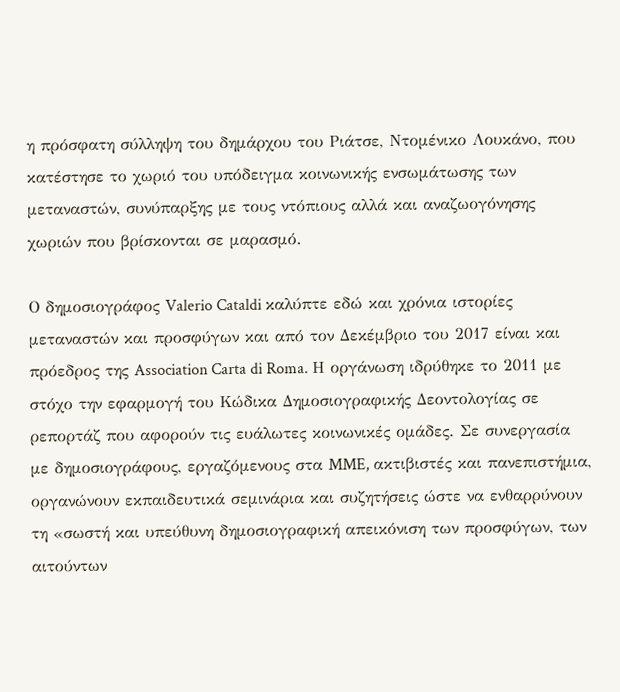η πρόσφατη σύλληψη του δημάρχου του Ριάτσε, Ντομένικο Λουκάνο, που κατέστησε το χωριό του υπόδειγμα κοινωνικής ενσωμάτωσης των μεταναστών, συνύπαρξης με τους ντόπιους αλλά και αναζωογόνησης χωριών που βρίσκονται σε μαρασμό.

Ο δημοσιογράφος Valerio Cataldi καλύπτε εδώ και χρόνια ιστορίες μεταναστών και προσφύγων και από τον Δεκέμβριο του 2017 είναι και πρόεδρος της Association Carta di Roma. Η οργάνωση ιδρύθηκε το 2011 με στόχο την εφαρμογή του Κώδικα Δημοσιογραφικής Δεοντολογίας σε ρεπορτάζ που αφορούν τις ευάλωτες κοινωνικές ομάδες. Σε συνεργασία με δημοσιογράφους, εργαζόμενους στα MME, ακτιβιστές και πανεπιστήμια, οργανώνουν εκπαιδευτικά σεμινάρια και συζητήσεις ώστε να ενθαρρύνουν τη «σωστή και υπεύθυνη δημοσιογραφική απεικόνιση των προσφύγων, των αιτούντων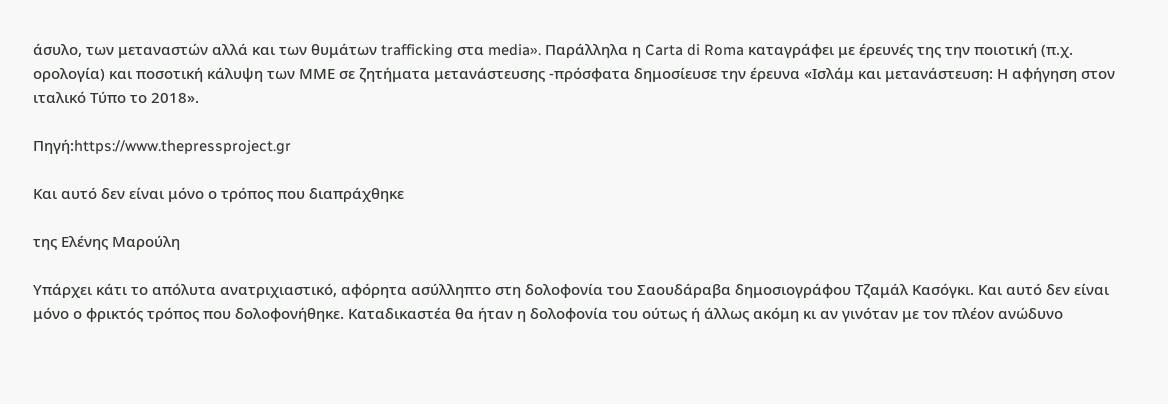άσυλο, των μεταναστών αλλά και των θυμάτων trafficking στα media». Παράλληλα η Carta di Roma καταγράφει με έρευνές της την ποιοτική (π.χ. ορολογία) και ποσοτική κάλυψη των ΜΜΕ σε ζητήματα μετανάστευσης -πρόσφατα δημοσίευσε την έρευνα «Ισλάμ και μετανάστευση: Η αφήγηση στον ιταλικό Τύπο το 2018».

Πηγή:https://www.thepressproject.gr

Και αυτό δεν είναι μόνο ο τρόπος που διαπράχθηκε

της Ελένης Μαρούλη

Υπάρχει κάτι το απόλυτα ανατριχιαστικό, αφόρητα ασύλληπτο στη δολοφονία του Σαουδάραβα δημοσιογράφου Τζαμάλ Κασόγκι. Και αυτό δεν είναι μόνο ο φρικτός τρόπος που δολοφονήθηκε. Καταδικαστέα θα ήταν η δολοφονία του ούτως ή άλλως ακόμη κι αν γινόταν με τον πλέον ανώδυνο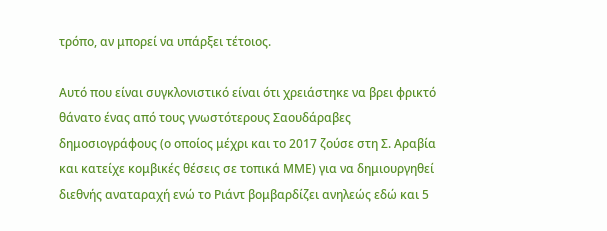τρόπο, αν μπορεί να υπάρξει τέτοιος.

Αυτό που είναι συγκλονιστικό είναι ότι χρειάστηκε να βρει φρικτό θάνατο ένας από τους γνωστότερους Σαουδάραβες δημοσιογράφους (ο οποίος μέχρι και το 2017 ζούσε στη Σ. Αραβία και κατείχε κομβικές θέσεις σε τοπικά ΜΜΕ) για να δημιουργηθεί διεθνής αναταραχή ενώ το Ριάντ βομβαρδίζει ανηλεώς εδώ και 5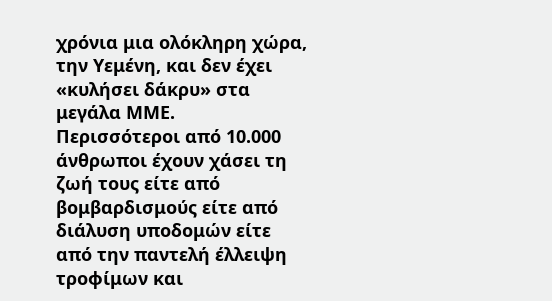χρόνια μια ολόκληρη χώρα, την Υεμένη, και δεν έχει «κυλήσει δάκρυ» στα μεγάλα ΜΜΕ.  Περισσότεροι από 10.000 άνθρωποι έχουν χάσει τη ζωή τους είτε από βομβαρδισμούς είτε από διάλυση υποδομών είτε από την παντελή έλλειψη τροφίμων και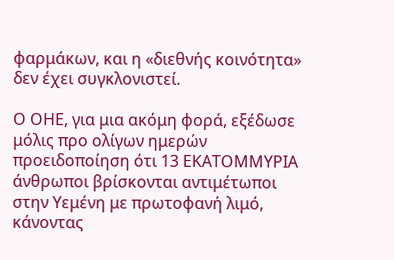φαρμάκων, και η «διεθνής κοινότητα» δεν έχει συγκλονιστεί.

Ο ΟΗΕ, για μια ακόμη φορά, εξέδωσε μόλις προ ολίγων ημερών προειδοποίηση ότι 13 ΕΚΑΤΟΜΜΥΡΙΑ άνθρωποι βρίσκονται αντιμέτωποι στην Υεμένη με πρωτοφανή λιμό, κάνοντας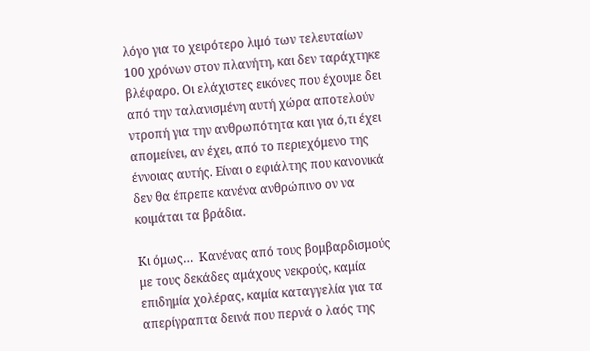λόγο για το χειρότερο λιμό των τελευταίων 100 χρόνων στον πλανήτη, και δεν ταράχτηκε βλέφαρο. Οι ελάχιστες εικόνες που έχουμε δει από την ταλανισμένη αυτή χώρα αποτελούν ντροπή για την ανθρωπότητα και για ό,τι έχει απομείνει, αν έχει, από το περιεχόμενο της έννοιας αυτής. Είναι ο εφιάλτης που κανονικά δεν θα έπρεπε κανένα ανθρώπινο ον να κοιμάται τα βράδια.

Κι όμως…  Κανένας από τους βομβαρδισμούς με τους δεκάδες αμάχους νεκρούς, καμία επιδημία χολέρας, καμία καταγγελία για τα απερίγραπτα δεινά που περνά ο λαός της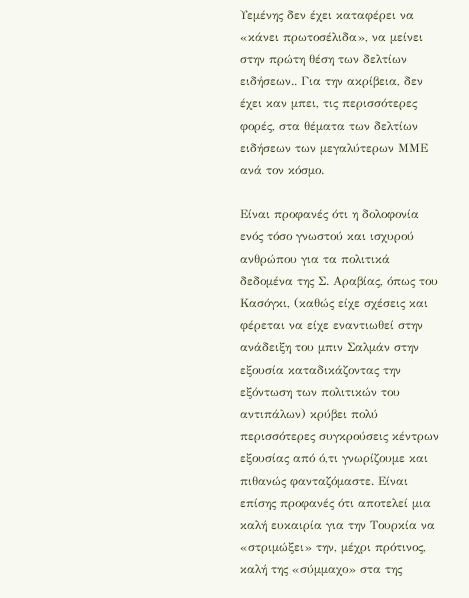Υεμένης δεν έχει καταφέρει να «κάνει πρωτοσέλιδα», να μείνει στην πρώτη θέση των δελτίων ειδήσεων.. Για την ακρίβεια, δεν έχει καν μπει, τις περισσότερες φορές, στα θέματα των δελτίων ειδήσεων των μεγαλύτερων ΜΜΕ ανά τον κόσμο.

Είναι προφανές ότι η δολοφονία ενός τόσο γνωστού και ισχυρού ανθρώπου για τα πολιτικά δεδομένα της Σ. Αραβίας, όπως του Κασόγκι, (καθώς είχε σχέσεις και φέρεται να είχε εναντιωθεί στην ανάδειξη του μπιν Σαλμάν στην εξουσία καταδικάζοντας την εξόντωση των πολιτικών του αντιπάλων) κρύβει πολύ περισσότερες συγκρούσεις κέντρων εξουσίας από ό,τι γνωρίζουμε και πιθανώς φανταζόμαστε. Είναι επίσης προφανές ότι αποτελεί μια καλή ευκαιρία για την Τουρκία να «στριμώξει» την, μέχρι πρότινος, καλή της «σύμμαχο» στα της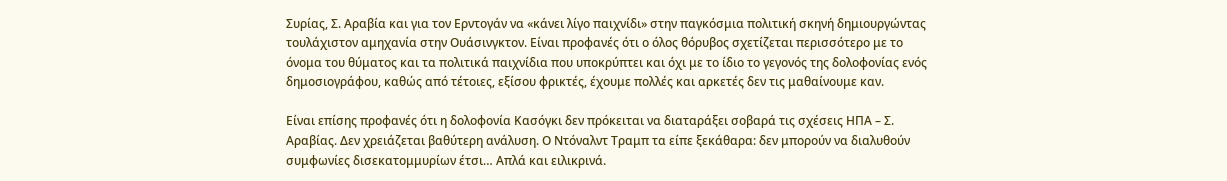Συρίας, Σ. Αραβία και για τον Ερντογάν να «κάνει λίγο παιχνίδι» στην παγκόσμια πολιτική σκηνή δημιουργώντας τουλάχιστον αμηχανία στην Ουάσινγκτον. Είναι προφανές ότι ο όλος θόρυβος σχετίζεται περισσότερο με το όνομα του θύματος και τα πολιτικά παιχνίδια που υποκρύπτει και όχι με το ίδιο το γεγονός της δολοφονίας ενός δημοσιογράφου, καθώς από τέτοιες, εξίσου φρικτές, έχουμε πολλές και αρκετές δεν τις μαθαίνουμε καν.

Είναι επίσης προφανές ότι η δολοφονία Κασόγκι δεν πρόκειται να διαταράξει σοβαρά τις σχέσεις ΗΠΑ – Σ. Αραβίας. Δεν χρειάζεται βαθύτερη ανάλυση. Ο Ντόναλντ Τραμπ τα είπε ξεκάθαρα: δεν μπορούν να διαλυθούν συμφωνίες δισεκατομμυρίων έτσι… Απλά και ειλικρινά.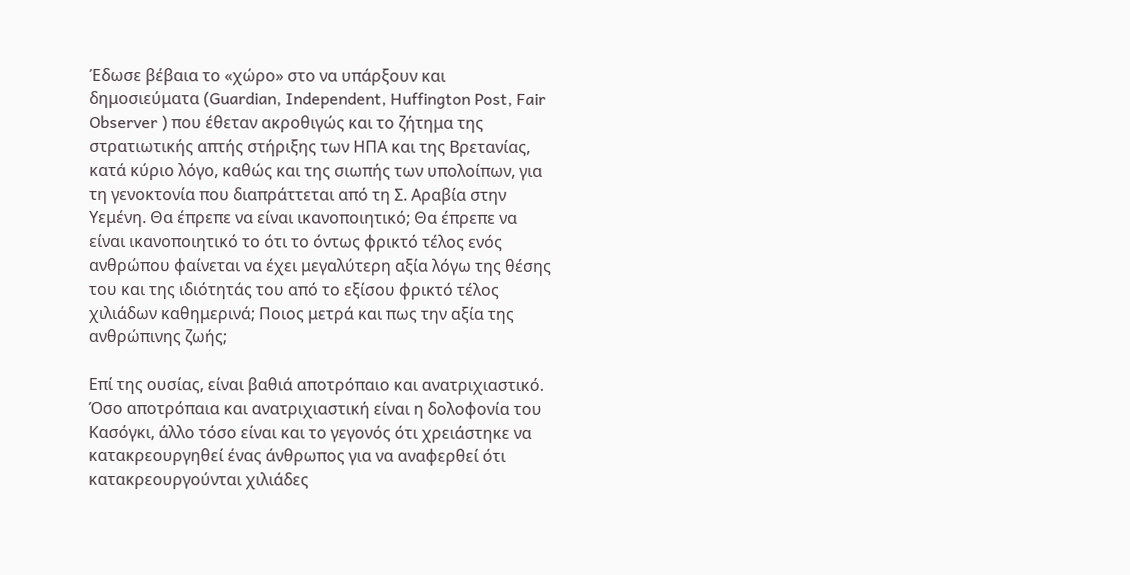Έδωσε βέβαια το «χώρο» στο να υπάρξουν και δημοσιεύματα (Guardian, Independent, Huffington Post, Fair Observer ) που έθεταν ακροθιγώς και το ζήτημα της στρατιωτικής απτής στήριξης των ΗΠΑ και της Βρετανίας, κατά κύριο λόγο, καθώς και της σιωπής των υπολοίπων, για τη γενοκτονία που διαπράττεται από τη Σ. Αραβία στην Υεμένη. Θα έπρεπε να είναι ικανοποιητικό; Θα έπρεπε να είναι ικανοποιητικό το ότι το όντως φρικτό τέλος ενός ανθρώπου φαίνεται να έχει μεγαλύτερη αξία λόγω της θέσης του και της ιδιότητάς του από το εξίσου φρικτό τέλος χιλιάδων καθημερινά; Ποιος μετρά και πως την αξία της ανθρώπινης ζωής;

Επί της ουσίας, είναι βαθιά αποτρόπαιο και ανατριχιαστικό. Όσο αποτρόπαια και ανατριχιαστική είναι η δολοφονία του Κασόγκι, άλλο τόσο είναι και το γεγονός ότι χρειάστηκε να κατακρεουργηθεί ένας άνθρωπος για να αναφερθεί ότι κατακρεουργούνται χιλιάδες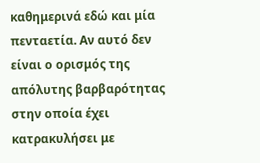καθημερινά εδώ και μία πενταετία. Αν αυτό δεν είναι ο ορισμός της απόλυτης βαρβαρότητας στην οποία έχει κατρακυλήσει με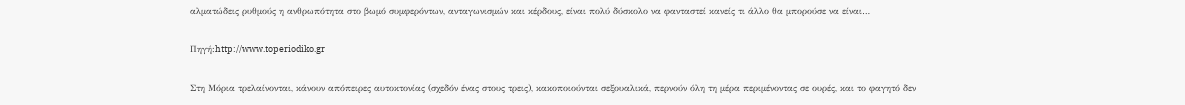αλματώδεις ρυθμούς η ανθρωπότητα στο βωμό συμφερόντων, ανταγωνισμών και κέρδους, είναι πολύ δύσκολο να φανταστεί κανείς τι άλλο θα μπορούσε να είναι…

Πηγή:http://www.toperiodiko.gr

Στη Μόρια τρελαίνονται, κάνουν απόπειρες αυτοκτονίας (σχεδόν ένας στους τρεις), κακοποιούνται σεξουαλικά, περνούν όλη τη μέρα περιμένοντας σε ουρές, και το φαγητό δεν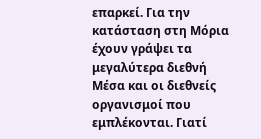επαρκεί. Για την κατάσταση στη Μόρια έχουν γράψει τα μεγαλύτερα διεθνή Μέσα και οι διεθνείς οργανισμοί που εμπλέκονται. Γιατί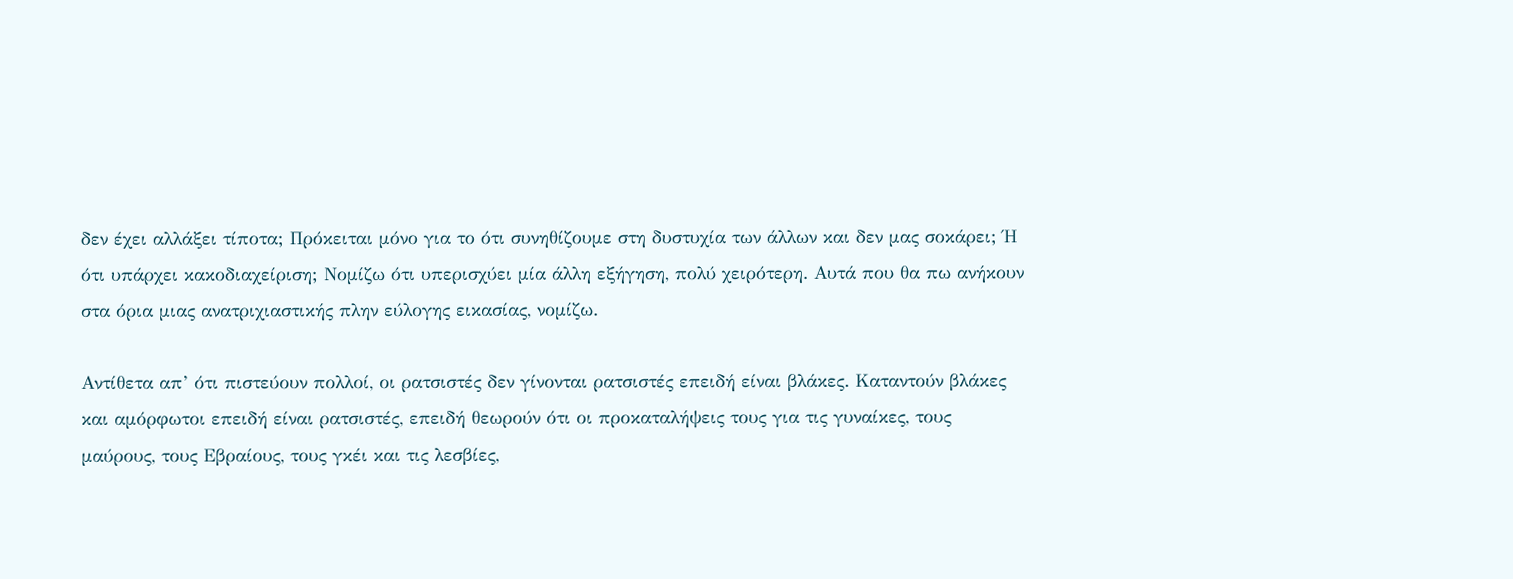δεν έχει αλλάξει τίποτα; Πρόκειται μόνο για το ότι συνηθίζουμε στη δυστυχία των άλλων και δεν μας σοκάρει; Ή ότι υπάρχει κακοδιαχείριση; Νομίζω ότι υπερισχύει μία άλλη εξήγηση, πολύ χειρότερη. Αυτά που θα πω ανήκουν στα όρια μιας ανατριχιαστικής πλην εύλογης εικασίας, νομίζω.

Αντίθετα απ’ ότι πιστεύουν πολλοί, οι ρατσιστές δεν γίνονται ρατσιστές επειδή είναι βλάκες. Καταντούν βλάκες και αμόρφωτοι επειδή είναι ρατσιστές, επειδή θεωρούν ότι οι προκαταλήψεις τους για τις γυναίκες, τους μαύρους, τους Εβραίους, τους γκέι και τις λεσβίες,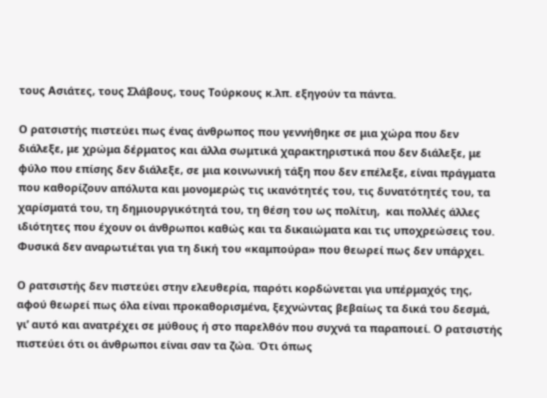τους Ασιάτες, τους Σλάβους, τους Τούρκους κ.λπ. εξηγούν τα πάντα.

Ο ρατσιστής πιστεύει πως ένας άνθρωπος που γεννήθηκε σε μια χώρα που δεν διάλεξε, με χρώμα δέρματος και άλλα σωμτικά χαρακτηριστικά που δεν διάλεξε, με φύλο που επίσης δεν διάλεξε, σε μια κοινωνική τάξη που δεν επέλεξε, είναι πράγματα που καθορίζουν απόλυτα και μονομερώς τις ικανότητές του, τις δυνατότητές του, τα χαρίσματά του, τη δημιουργικότητά του, τη θέση του ως πολίτιη,  και πολλές άλλες ιδιότητες που έχουν οι άνθρωποι καθώς και τα δικαιώματα και τις υποχρεώσεις του. Φυσικά δεν αναρωτιέται για τη δική του «καμπούρα» που θεωρεί πως δεν υπάρχει.

Ο ρατσιστής δεν πιστεύει στην ελευθερία, παρότι κορδώνεται για υπέρμαχός της, αφού θεωρεί πως όλα είναι προκαθορισμένα, ξεχνώντας βεβαίως τα δικά του δεσμά, γι’ αυτό και ανατρέχει σε μύθους ή στο παρελθόν που συχνά τα παραποιεί. Ο ρατσιστής πιστεύει ότι οι άνθρωποι είναι σαν τα ζώα. Ότι όπως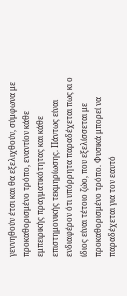γεννηθούν έτσι και θα εξελιχθούν, σύμφωνα με προκαθορισμένο τρόπο, εναντίον κάθε εμπειρικής πραγματικότητας και κάθε επιστημονικής τεκμηρίωσης. Πάντως είναι ενδιαφέρον ότι υπόρρητα παραδέχεται πως κι ο ίδιος είναι τέτοιο ζώο, που εξελίσσεται με προκαθορισμένο τρόπο. Φυσικά μπορεί να παραδέχεται για τον εαυτό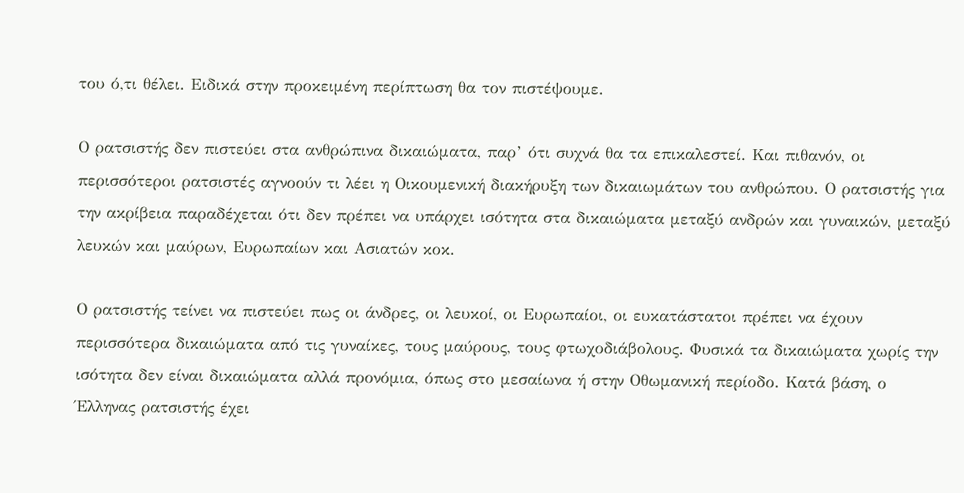του ό,τι θέλει. Ειδικά στην προκειμένη περίπτωση θα τον πιστέψουμε.

Ο ρατσιστής δεν πιστεύει στα ανθρώπινα δικαιώματα, παρ’ ότι συχνά θα τα επικαλεστεί. Και πιθανόν, οι περισσότεροι ρατσιστές αγνοούν τι λέει η Οικουμενική διακήρυξη των δικαιωμάτων του ανθρώπου. Ο ρατσιστής για την ακρίβεια παραδέχεται ότι δεν πρέπει να υπάρχει ισότητα στα δικαιώματα μεταξύ ανδρών και γυναικών, μεταξύ λευκών και μαύρων, Ευρωπαίων και Ασιατών κοκ.

Ο ρατσιστής τείνει να πιστεύει πως οι άνδρες, οι λευκοί, οι Ευρωπαίοι, οι ευκατάστατοι πρέπει να έχουν περισσότερα δικαιώματα από τις γυναίκες, τους μαύρους, τους φτωχοδιάβολους. Φυσικά τα δικαιώματα χωρίς την ισότητα δεν είναι δικαιώματα αλλά προνόμια, όπως στο μεσαίωνα ή στην Οθωμανική περίοδο. Κατά βάση, ο Έλληνας ρατσιστής έχει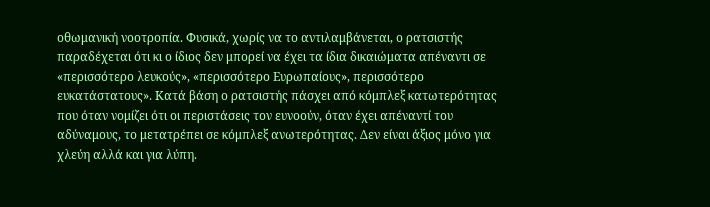οθωμανική νοοτροπία. Φυσικά, χωρίς να το αντιλαμβάνεται, ο ρατσιστής παραδέχεται ότι κι ο ίδιος δεν μπορεί να έχει τα ίδια δικαιώματα απέναντι σε «περισσότερο λευκούς», «περισσότερο Ευρωπαίους», περισσότερο ευκατάστατους». Κατά βάση ο ρατσιστής πάσχει από κόμπλεξ κατωτερότητας που όταν νομίζει ότι οι περιστάσεις τον ευνοούν, όταν έχει απέναντί του αδύναμους, το μετατρέπει σε κόμπλεξ ανωτερότητας. Δεν είναι άξιος μόνο για χλεύη αλλά και για λύπη.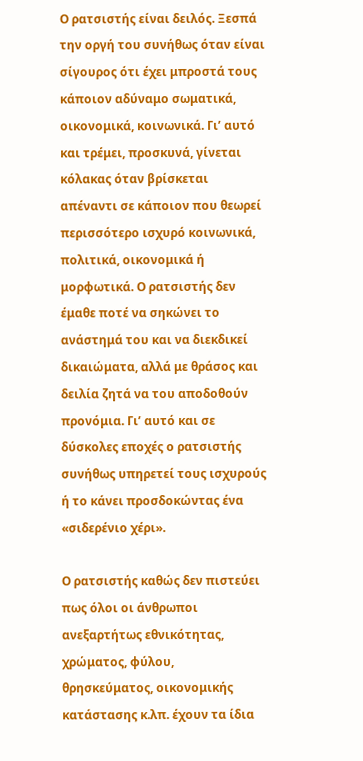Ο ρατσιστής είναι δειλός. Ξεσπά την οργή του συνήθως όταν είναι σίγουρος ότι έχει μπροστά τους κάποιον αδύναμο σωματικά, οικονομικά, κοινωνικά. Γι’ αυτό και τρέμει, προσκυνά, γίνεται κόλακας όταν βρίσκεται απέναντι σε κάποιον που θεωρεί περισσότερο ισχυρό κοινωνικά, πολιτικά, οικονομικά ή μορφωτικά. Ο ρατσιστής δεν έμαθε ποτέ να σηκώνει το ανάστημά του και να διεκδικεί δικαιώματα, αλλά με θράσος και δειλία ζητά να του αποδοθούν προνόμια. Γι’ αυτό και σε δύσκολες εποχές ο ρατσιστής συνήθως υπηρετεί τους ισχυρούς ή το κάνει προσδοκώντας ένα «σιδερένιο χέρι».

Ο ρατσιστής καθώς δεν πιστεύει πως όλοι οι άνθρωποι ανεξαρτήτως εθνικότητας, χρώματος, φύλου, θρησκεύματος, οικονομικής κατάστασης κ.λπ. έχουν τα ίδια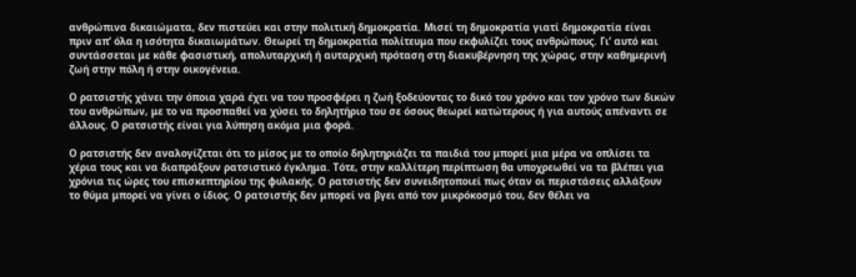ανθρώπινα δικαιώματα, δεν πιστεύει και στην πολιτική δημοκρατία. Μισεί τη δημοκρατία γιατί δημοκρατία είναι πριν απ’ όλα η ισότητα δικαιωμάτων. Θεωρεί τη δημοκρατία πολίτευμα που εκφυλίζει τους ανθρώπους. Γι’ αυτό και συντάσσεται με κάθε φασιστική, απολυταρχική ή αυταρχική πρόταση στη διακυβέρνηση της χώρας, στην καθημερινή ζωή στην πόλη ή στην οικογένεια.

Ο ρατσιστής χάνει την όποια χαρά έχει να του προσφέρει η ζωή ξοδεύοντας το δικό του χρόνο και τον χρόνο των δικών του ανθρώπων, με το να προσπαθεί να χύσει το δηλητήριο του σε όσους θεωρεί κατώτερους ή για αυτούς απέναντι σε άλλους. Ο ρατσιστής είναι για λύπηση ακόμα μια φορά.

Ο ρατσιστής δεν αναλογίζεται ότι το μίσος με το οποίο δηλητηριάζει τα παιδιά του μπορεί μια μέρα να οπλίσει τα χέρια τους και να διαπράξουν ρατσιστικό έγκλημα. Τότε, στην καλλίτερη περίπτωση θα υποχρεωθεί να τα βλέπει για χρόνια τις ώρες του επισκεπτηρίου της φυλακής. Ο ρατσιστής δεν συνειδητοποιεί πως όταν οι περιστάσεις αλλάξουν το θύμα μπορεί να γίνει ο ίδιος. Ο ρατσιστής δεν μπορεί να βγει από τον μικρόκοσμό του, δεν θέλει να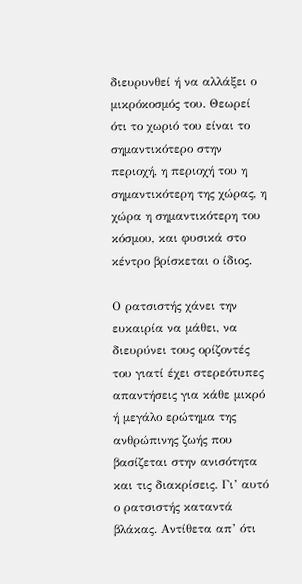διευρυνθεί ή να αλλάξει ο μικρόκοσμός του. Θεωρεί ότι το χωριό του είναι το σημαντικότερο στην περιοχή, η περιοχή του η σημαντικότερη της χώρας, η χώρα η σημαντικότερη του κόσμου, και φυσικά στο κέντρο βρίσκεται ο ίδιος.

Ο ρατσιστής χάνει την ευκαιρία να μάθει, να διευρύνει τους ορίζοντές του γιατί έχει στερεότυπες απαντήσεις για κάθε μικρό ή μεγάλο ερώτημα της ανθρώπινης ζωής που βασίζεται στην ανισότητα και τις διακρίσεις. Γι’ αυτό ο ρατσιστής καταντά βλάκας. Αντίθετα απ’ ότι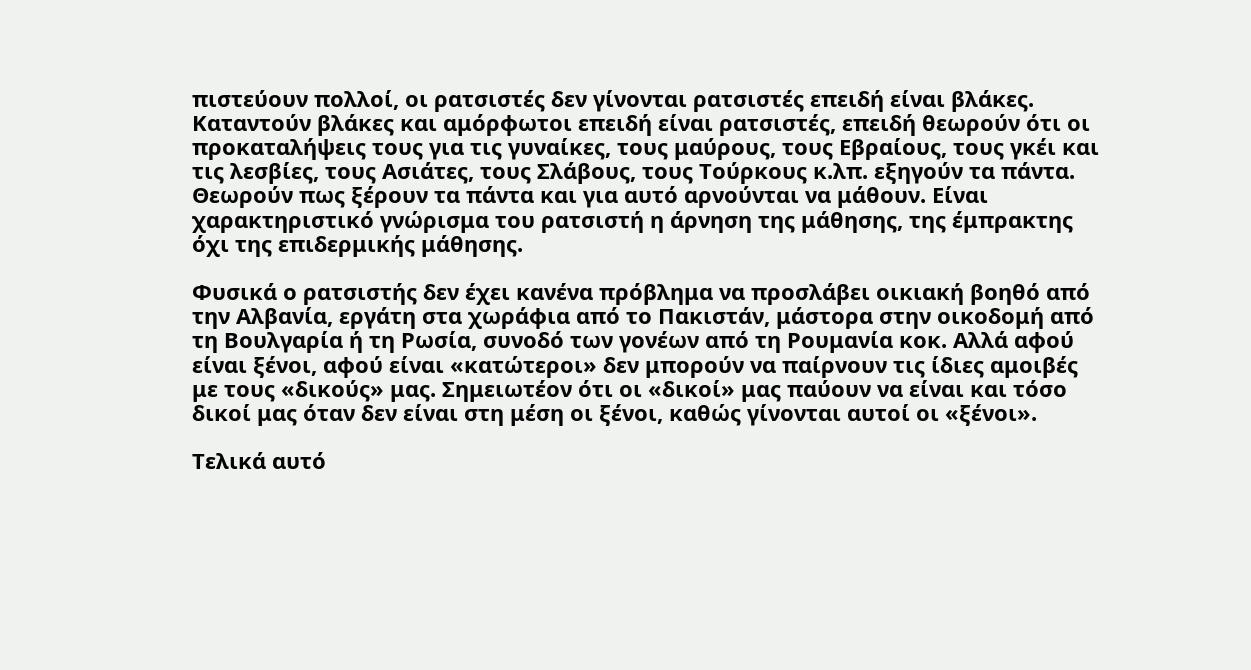πιστεύουν πολλοί, οι ρατσιστές δεν γίνονται ρατσιστές επειδή είναι βλάκες. Καταντούν βλάκες και αμόρφωτοι επειδή είναι ρατσιστές, επειδή θεωρούν ότι οι προκαταλήψεις τους για τις γυναίκες, τους μαύρους, τους Εβραίους, τους γκέι και τις λεσβίες, τους Ασιάτες, τους Σλάβους, τους Τούρκους κ.λπ. εξηγούν τα πάντα. Θεωρούν πως ξέρουν τα πάντα και για αυτό αρνούνται να μάθουν. Είναι χαρακτηριστικό γνώρισμα του ρατσιστή η άρνηση της μάθησης, της έμπρακτης όχι της επιδερμικής μάθησης.

Φυσικά ο ρατσιστής δεν έχει κανένα πρόβλημα να προσλάβει οικιακή βοηθό από την Αλβανία, εργάτη στα χωράφια από το Πακιστάν, μάστορα στην οικοδομή από τη Βουλγαρία ή τη Ρωσία, συνοδό των γονέων από τη Ρουμανία κοκ. Αλλά αφού είναι ξένοι, αφού είναι «κατώτεροι» δεν μπορούν να παίρνουν τις ίδιες αμοιβές με τους «δικούς» μας. Σημειωτέον ότι οι «δικοί» μας παύουν να είναι και τόσο δικοί μας όταν δεν είναι στη μέση οι ξένοι, καθώς γίνονται αυτοί οι «ξένοι».

Τελικά αυτό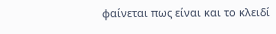φαίνεται πως είναι και το κλειδί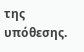της υπόθεσης.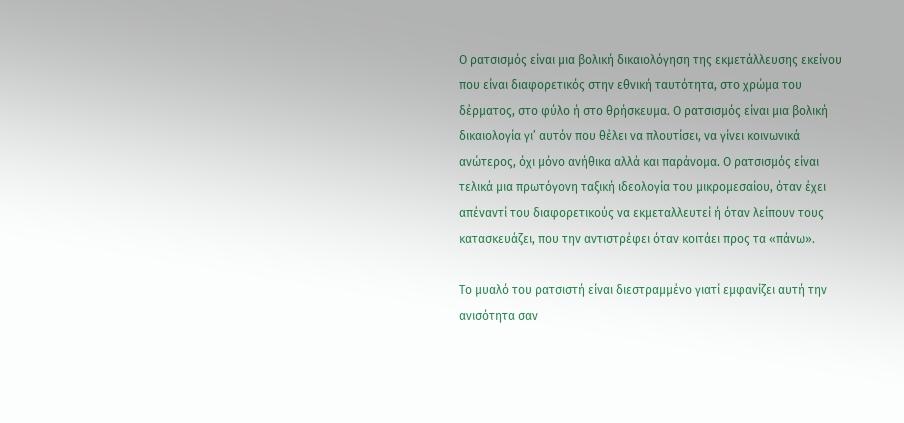Ο ρατσισμός είναι μια βολική δικαιολόγηση της εκμετάλλευσης εκείνου που είναι διαφορετικός στην εθνική ταυτότητα, στο χρώμα του δέρματος, στο φύλο ή στο θρήσκευμα. Ο ρατσισμός είναι μια βολική δικαιολογία γι’ αυτόν που θέλει να πλουτίσει, να γίνει κοινωνικά ανώτερος, όχι μόνο ανήθικα αλλά και παράνομα. Ο ρατσισμός είναι τελικά μια πρωτόγονη ταξική ιδεολογία του μικρομεσαίου, όταν έχει απέναντί του διαφορετικούς να εκμεταλλευτεί ή όταν λείπουν τους κατασκευάζει, που την αντιστρέφει όταν κοιτάει προς τα «πάνω».

Το μυαλό του ρατσιστή είναι διεστραμμένο γιατί εμφανίζει αυτή την ανισότητα σαν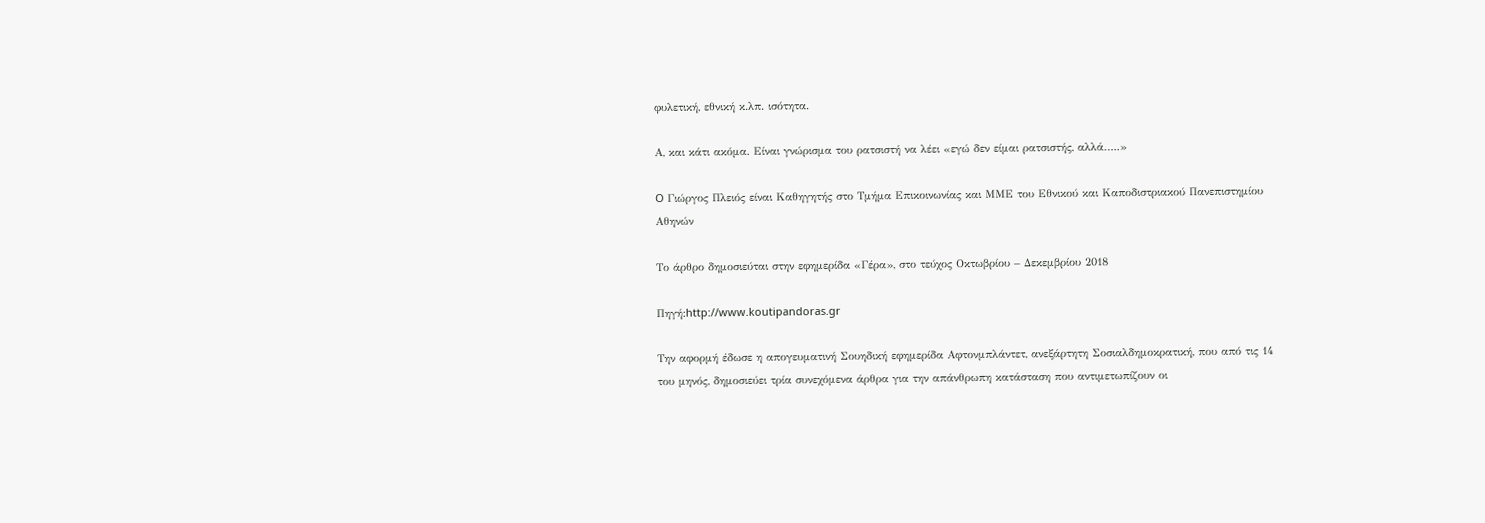φυλετική, εθνική κ.λπ. ισότητα.

Α, και κάτι ακόμα. Είναι γνώρισμα του ρατσιστή να λέει «εγώ δεν είμαι ρατσιστής, αλλά…..»

O Γιώργος Πλειός είναι Καθηγητής στο Τμήμα Επικοινωνίας και ΜΜΕ του Εθνικού και Καποδιστριακού Πανεπιστημίου Αθηνών

Το άρθρο δημοσιεύται στην εφημερίδα «Γέρα», στο τεύχος Οκτωβρίου – Δεκεμβρίου 2018

Πηγή:http://www.koutipandoras.gr

Την αφορμή έδωσε η απογευματινή Σουηδική εφημερίδα Αφτονμπλάντετ, ανεξάρτητη Σοσιαλδημοκρατική, που από τις 14 του μηνός, δημοσιεύει τρία συνεχόμενα άρθρα για την απάνθρωπη κατάσταση που αντιμετωπίζουν οι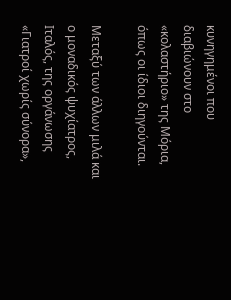κυνηγημένοι που διαβιώνουν στο «κολαστήριο» της Μόρια, όπως οι ίδιοι διηγούνται.

Μεταξύ των άλλων μιλά και ο μοναδικός ψυχίατρος, Ιταλός, της οργάνωσης «Γιατροί χωρίς σύνορα»,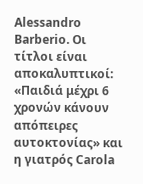Alessandro Barberio. Οι τίτλοι είναι αποκαλυπτικοί: «Παιδιά μέχρι 6 χρονών κάνουν απόπειρες αυτοκτονίας» και η γιατρός Carola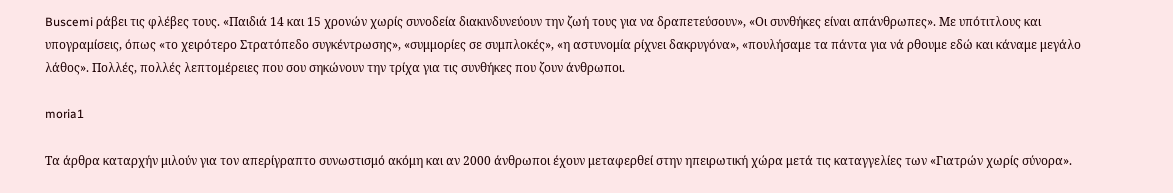Buscemi ράβει τις φλέβες τους. «Παιδιά 14 και 15 χρονών χωρίς συνοδεία διακινδυνεύουν την ζωή τους για να δραπετεύσουν», «Οι συνθήκες είναι απάνθρωπες». Με υπότιτλους και υπογραμίσεις, όπως «το χειρότερο Στρατόπεδο συγκέντρωσης», «συμμορίες σε συμπλοκές», «η αστυνομία ρίχνει δακρυγόνα», «πουλήσαμε τα πάντα για νά ρθουμε εδώ και κάναμε μεγάλο λάθος». Πολλές, πολλές λεπτομέρειες που σου σηκώνουν την τρίχα για τις συνθήκες που ζουν άνθρωποι.

moria1

Τα άρθρα καταρχήν μιλούν για τον απερίγραπτο συνωστισμό ακόμη και αν 2000 άνθρωποι έχουν μεταφερθεί στην ηπειρωτική χώρα μετά τις καταγγελίες των «Γιατρών χωρίς σύνορα».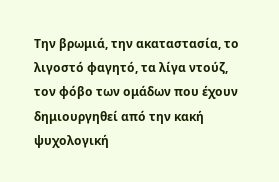Την βρωμιά, την ακαταστασία, το λιγοστό φαγητό, τα λίγα ντούζ, τον φόβο των ομάδων που έχουν δημιουργηθεί από την κακή ψυχολογική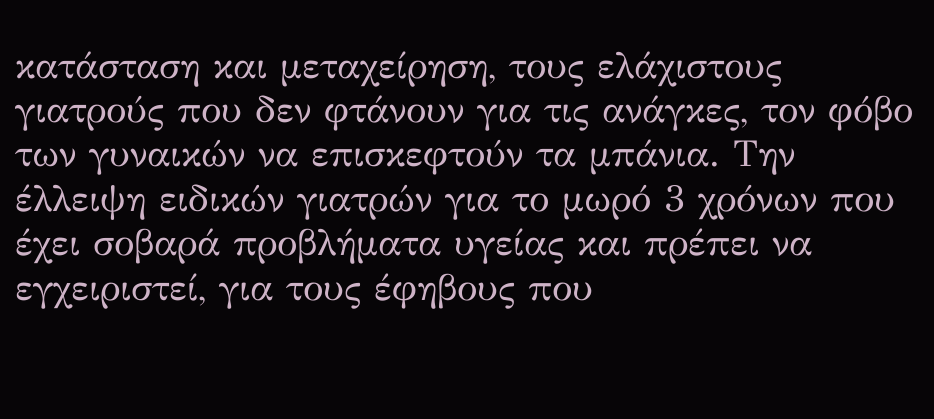κατάσταση και μεταχείρηση, τους ελάχιστους γιατρούς που δεν φτάνουν για τις ανάγκες, τον φόβο των γυναικών να επισκεφτούν τα μπάνια. Την έλλειψη ειδικών γιατρών για το μωρό 3 χρόνων που έχει σοβαρά προβλήματα υγείας και πρέπει να εγχειριστεί, για τους έφηβους που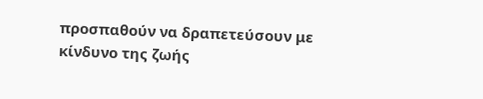προσπαθούν να δραπετεύσουν με κίνδυνο της ζωής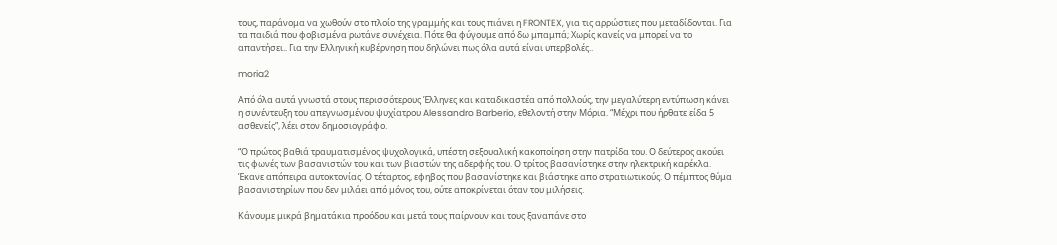τους, παράνομα να χωθούν στο πλοίο της γραμμής και τους πιάνει η FRONTEX, για τις αρρώστιες που μεταδίδονται. Για τα παιδιά που φοβισμένα ρωτάνε συνέχεια. Πότε θα φύγουμε από δω μπαμπά; Χωρίς κανείς να μπορεί να το απαντήσει.. Για την Ελληνική κυβέρνηση που δηλώνει πως όλα αυτά είναι υπερβολές..

moria2

Από όλα αυτά γνωστά στους περισσότερους Έλληνες και καταδικαστέα από πολλούς, την μεγαλύτερη εντύπωση κάνει η συνέντευξη του απεγνωσμένου ψυχίατρου Alessandro Barberio, εθελοντή στην Μόρια. “Μέχρι που ήρθατε είδα 5 ασθενείς”, λέει στον δημοσιογράφο.

“Ο πρώτος βαθιά τραυματισμένος ψυχολογικά, υπέστη σεξουαλική κακοποίηση στην πατρίδα του. Ο δεύτερος ακούει τις φωνές των βασανιστών του και των βιαστών της αδερφής του. Ο τρίτος βασανίστηκε στην ηλεκτρική καρέκλα. Έκανε απόπειρα αυτοκτονίας. Ο τέταρτος, εφηβος που βασανίστηκε και βιάστηκε απο στρατιωτικούς. Ο πέμπτος θύμα βασανιστηρίων που δεν μιλάει από μόνος του, ούτε αποκρίνεται όταν του μιλήσεις.

Κάνουμε μικρά βηματάκια προόδου και μετά τους παίρνουν και τους ξαναπάνε στο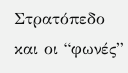Στρατόπεδο και οι “φωνές”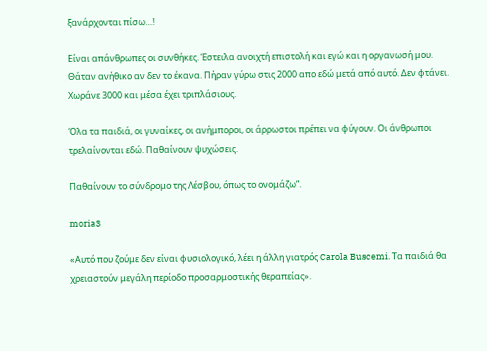ξανάρχονται πίσω…!

Είναι απάνθρωπες οι συνθήκες. Έστειλα ανοιχτή επιστολή και εγώ και η οργανωσή μου. Θάταν ανήθικο αν δεν το έκανα. Πήραν γύρω στις 2000 απο εδώ μετά από αυτό. Δεν φτάνει. Χωράνε 3000 και μέσα έχει τριπλάσιους.

Όλα τα παιδιά, οι γυναίκες, οι ανήμποροι, οι άρρωστοι πρέπει να φύγουν. Οι άνθρωποι τρελαίνονται εδώ. Παθαίνουν ψυχώσεις.

Παθαίνουν το σύνδρομο της Λέσβου, όπως το ονομάζω”.

moria3

«Αυτό που ζούμε δεν είναι φυσιολογικό, λέει η άλλη γιατρός Carola Buscemi. Τα παιδιά θα χρειαστούν μεγάλη περίοδο προσαρμοστικής θεραπείας».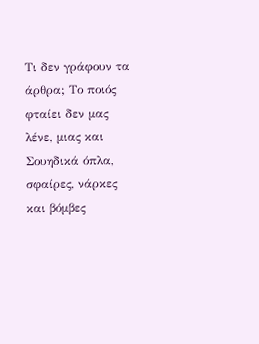Τι δεν γράφουν τα άρθρα; Το ποιός φταίει δεν μας λένε, μιας και Σουηδικά όπλα, σφαίρες, νάρκες και βόμβες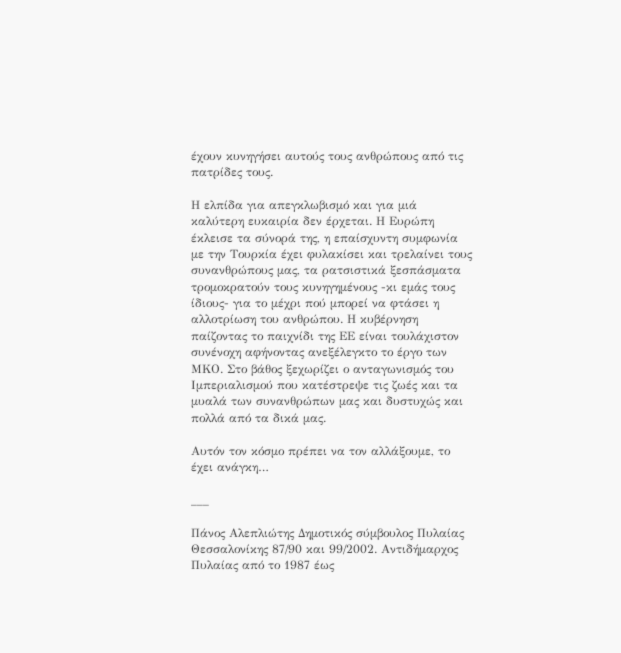έχουν κυνηγήσει αυτούς τους ανθρώπους από τις πατρίδες τους.

Η ελπίδα για απεγκλωβισμό και για μιά καλύτερη ευκαιρία δεν έρχεται. Η Ευρώπη έκλεισε τα σύνορά της, η επαίσχυντη συμφωνία με την Τουρκία έχει φυλακίσει και τρελαίνει τους συνανθρώπους μας, τα ρατσιστικά ξεσπάσματα τρομοκρατούν τους κυνηγημένους -κι εμάς τους ίδιους- για το μέχρι πού μπορεί να φτάσει η αλλοτρίωση του ανθρώπου. Η κυβέρνηση παίζοντας το παιχνίδι της ΕΕ είναι τουλάχιστον συνένοχη αφήνοντας ανεξέλεγκτο το έργο των ΜΚΟ. Στο βάθος ξεχωρίζει ο ανταγωνισμός του Ιμπεριαλισμού που κατέστρεψε τις ζωές και τα μυαλά των συνανθρώπων μας και δυστυχώς και πολλά από τα δικά μας.

Αυτόν τον κόσμο πρέπει να τον αλλάξουμε, το έχει ανάγκη…

___

Πάνος Αλεπλιώτης Δημοτικός σύμβουλος Πυλαίας Θεσσαλονίκης 87/90 και 99/2002. Αντιδήμαρχος Πυλαίας από το 1987 έως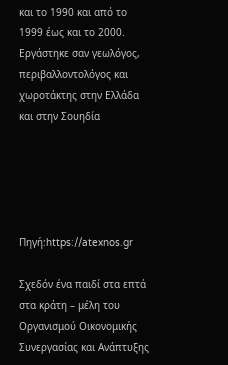και το 1990 και από το 1999 έως και το 2000. Εργάστηκε σαν γεωλόγος, περιβαλλοντολόγος και χωροτάκτης στην Ελλάδα και στην Σουηδία





Πηγή:https://atexnos.gr

Σχεδόν ένα παιδί στα επτά στα κράτη – μέλη του Οργανισμού Οικονομικής Συνεργασίας και Ανάπτυξης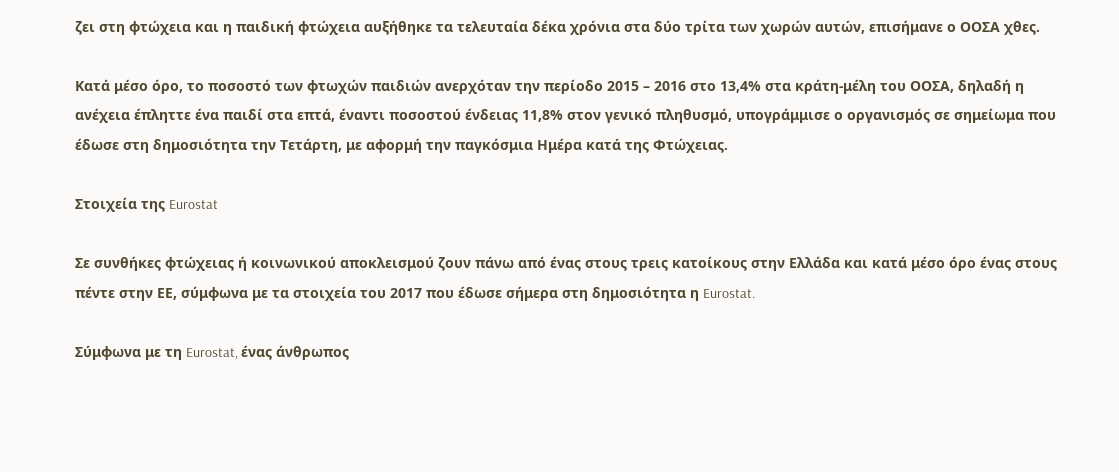ζει στη φτώχεια και η παιδική φτώχεια αυξήθηκε τα τελευταία δέκα χρόνια στα δύο τρίτα των χωρών αυτών, επισήμανε ο ΟΟΣΑ χθες.

Κατά μέσο όρο, το ποσοστό των φτωχών παιδιών ανερχόταν την περίοδο 2015 – 2016 στο 13,4% στα κράτη-μέλη του ΟΟΣΑ, δηλαδή η ανέχεια έπληττε ένα παιδί στα επτά, έναντι ποσοστού ένδειας 11,8% στον γενικό πληθυσμό, υπογράμμισε ο οργανισμός σε σημείωμα που έδωσε στη δημοσιότητα την Τετάρτη, με αφορμή την παγκόσμια Ημέρα κατά της Φτώχειας.

Στοιχεία της Eurostat

Σε συνθήκες φτώχειας ή κοινωνικού αποκλεισμού ζουν πάνω από ένας στους τρεις κατοίκους στην Ελλάδα και κατά μέσο όρο ένας στους πέντε στην ΕΕ, σύμφωνα με τα στοιχεία του 2017 που έδωσε σήμερα στη δημοσιότητα η Eurostat.

Σύμφωνα με τη Eurostat, ένας άνθρωπος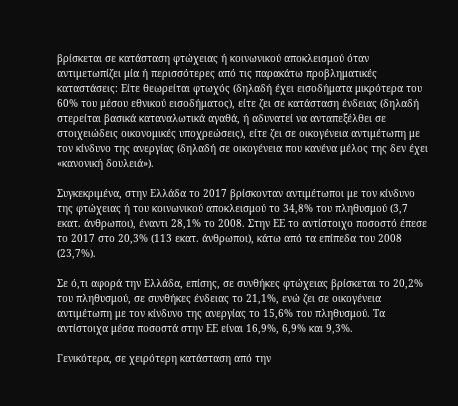βρίσκεται σε κατάσταση φτώχειας ή κοινωνικού αποκλεισμού όταν αντιμετωπίζει μία ή περισσότερες από τις παρακάτω προβληματικές καταστάσεις: Είτε θεωρείται φτωχός (δηλαδή έχει εισοδήματα μικρότερα του 60% του μέσου εθνικού εισοδήματος), είτε ζει σε κατάσταση ένδειας (δηλαδή στερείται βασικά καταναλωτικά αγαθά, ή αδυνατεί να ανταπεξέλθει σε στοιχειώδεις οικονομικές υποχρεώσεις), είτε ζει σε οικογένεια αντιμέτωπη με τον κίνδυνο της ανεργίας (δηλαδή σε οικογένεια που κανένα μέλος της δεν έχει «κανονική δουλειά»).

Συγκεκριμένα, στην Ελλάδα το 2017 βρίσκονταν αντιμέτωποι με τον κίνδυνο της φτώχειας ή του κοινωνικού αποκλεισμού το 34,8% του πληθυσμού (3,7 εκατ. άνθρωποι), έναντι 28,1% το 2008. Στην ΕΕ το αντίστοιχο ποσοστό έπεσε το 2017 στο 20,3% (113 εκατ. άνθρωποι), κάτω από τα επίπεδα του 2008 (23,7%).

Σε ό,τι αφορά την Ελλάδα, επίσης, σε συνθήκες φτώχειας βρίσκεται το 20,2% του πληθυσμού, σε συνθήκες ένδειας το 21,1%, ενώ ζει σε οικογένεια αντιμέτωπη με τον κίνδυνο της ανεργίας το 15,6% του πληθυσμού. Τα αντίστοιχα μέσα ποσοστά στην ΕΕ είναι 16,9%, 6,9% και 9,3%.

Γενικότερα, σε χειρότερη κατάσταση από την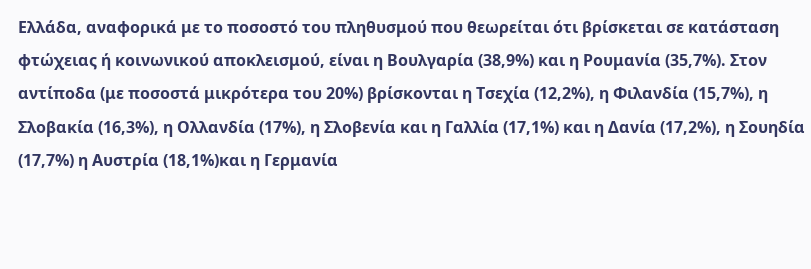Ελλάδα, αναφορικά με το ποσοστό του πληθυσμού που θεωρείται ότι βρίσκεται σε κατάσταση φτώχειας ή κοινωνικού αποκλεισμού, είναι η Βουλγαρία (38,9%) και η Ρουμανία (35,7%). Στον αντίποδα (με ποσοστά μικρότερα του 20%) βρίσκονται η Τσεχία (12,2%), η Φιλανδία (15,7%), η Σλοβακία (16,3%), η Ολλανδία (17%), η Σλοβενία και η Γαλλία (17,1%) και η Δανία (17,2%), η Σουηδία (17,7%) η Αυστρία (18,1%)και η Γερμανία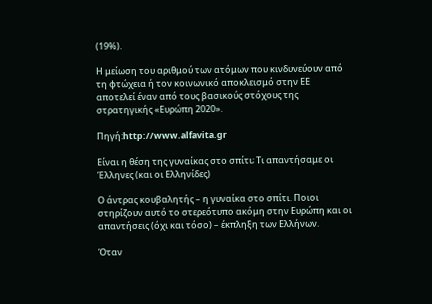(19%).

Η μείωση του αριθμού των ατόμων που κινδυνεύουν από τη φτώχεια ή τον κοινωνικό αποκλεισμό στην ΕΕ αποτελεί έναν από τους βασικούς στόχους της στρατηγικής «Ευρώπη 2020».

Πηγή:http://www.alfavita.gr

Είναι η θέση της γυναίκας στο σπίτι; Τι απαντήσαμε οι Έλληνες (και οι Ελληνίδες)

Ο άντρας κουβαλητής – η γυναίκα στο σπίτι. Ποιοι στηρίζουν αυτό το στερεότυπο ακόμη στην Ευρώπη και οι απαντήσεις (όχι και τόσο) – έκπληξη των Ελλήνων.

Όταν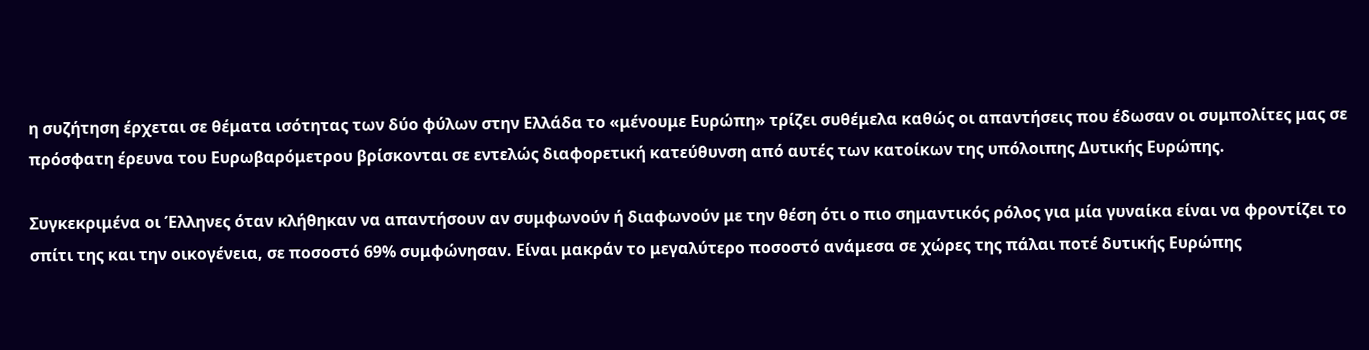η συζήτηση έρχεται σε θέματα ισότητας των δύο φύλων στην Ελλάδα το «μένουμε Ευρώπη» τρίζει συθέμελα καθώς οι απαντήσεις που έδωσαν οι συμπολίτες μας σε πρόσφατη έρευνα του Ευρωβαρόμετρου βρίσκονται σε εντελώς διαφορετική κατεύθυνση από αυτές των κατοίκων της υπόλοιπης Δυτικής Ευρώπης.

Συγκεκριμένα οι Έλληνες όταν κλήθηκαν να απαντήσουν αν συμφωνούν ή διαφωνούν με την θέση ότι ο πιο σημαντικός ρόλος για μία γυναίκα είναι να φροντίζει το σπίτι της και την οικογένεια, σε ποσοστό 69% συμφώνησαν. Είναι μακράν το μεγαλύτερο ποσοστό ανάμεσα σε χώρες της πάλαι ποτέ δυτικής Ευρώπης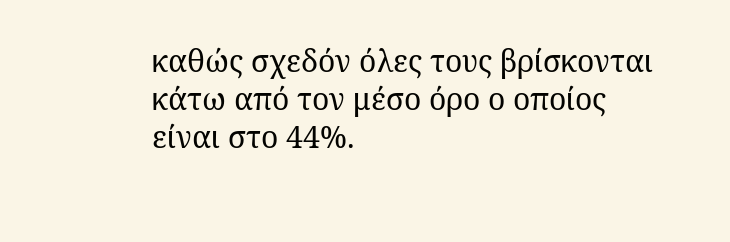καθώς σχεδόν όλες τους βρίσκονται κάτω από τον μέσο όρο ο οποίος είναι στο 44%.